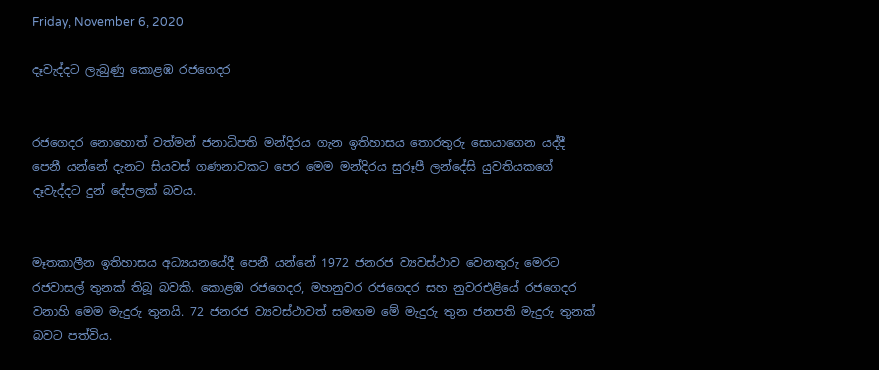Friday, November 6, 2020

දෑවැද්දට ලැබුණු කොළඹ රජගෙදර


රජගෙදර නොහොත් වත්මන් ජනාධිපති මන්දිරය ගැන ඉතිහාසය තොරතුරු සොයාගෙන යද්දී පෙනී යන්නේ දැනට සියවස් ගණනාවකට පෙර මෙම මන්දිරය සුරූපී ලන්දේසි යුවතියකගේ දෑවැද්දට දුන් දේපලක් බවය.


මෑතකාලීන ඉතිහාසය අධ්‍යයනයේදී පෙනී යන්නේ 1972 ජනරජ ව්‍යවස්ථාව වෙනතුරු මෙරට රජවාසල් තුනක් තිබූ බවකි. කොළඹ රජගෙදර, මහනුවර රජගෙදර සහ නුවරඑළියේ රජගෙදර වනාහි මෙම මැදුරු තුනයි. 72 ජනරජ ව්‍යවස්ථාවත් සමඟම මේ මැදුරු තුන ජනපති මැදුරු තුනක් බවට පත්විය.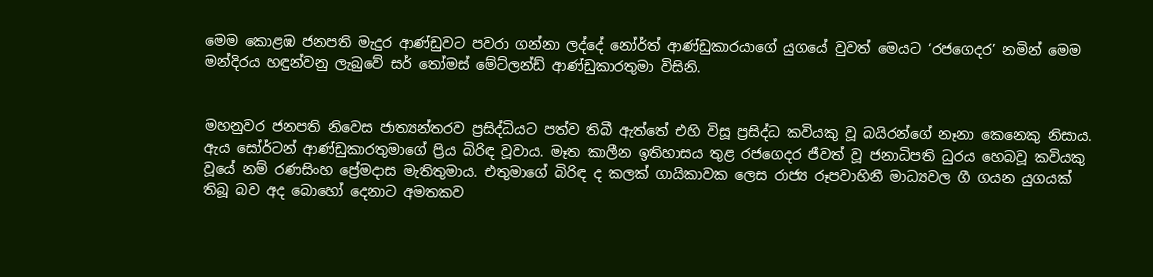මෙම කොළඹ ජනපති මැදුර ආණ්ඩුවට පවරා ගන්නා ලද්දේ නෝර්ත් ආණ්ඩුකාරයාගේ යුගයේ වුවත් මෙයට ‘රජගෙදර’ නමින් මෙම මන්දිරය හඳුන්වනු ලැබුවේ සර් තෝමස් මේට්ලන්ඩ් ආණ්ඩුකාරතුමා විසිනි.


මහනුවර ජනපති නිවෙස ජාත්‍යන්තරව ප්‍රසිද්ධියට පත්ව තිබී ඇත්තේ එහි විසූ ප්‍රසිද්ධ කවියකු වූ බයිරන්ගේ නෑනා කෙනෙකු නිසාය. ඇය සෝර්ටන් ආණ්ඩුකාරතුමාගේ ප්‍රිය බිරිඳ වූවාය. මෑත කාලීන ඉතිහාසය තුළ රජගෙදර ජීවත් වූ ජනාධිපති ධුරය හෙබවූ කවියකු වූයේ නම් රණසිංහ ප්‍රේමදාස මැතිතුමාය. එතුමාගේ බිරිඳ ද කලක් ගායිකාවක ලෙස රාජ්‍ය රූපවාහිනී මාධ්‍යවල ගී ගයන යුගයක් තිබූ බව අද බොහෝ දෙනාට අමතකව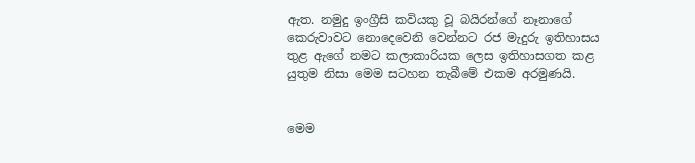ඇත. නමුදු ඉංග්‍රීසි කවියකු වූ බයිරන්ගේ නෑනාගේ කෙරුවාවට නොදෙවෙනි වෙන්නට රජ මැදුරු ඉතිහාසය තුළ ඇගේ නමට කලාකාරියක ලෙස ඉතිහාසගත කළ යුතුම නිසා මෙම සටහන තැබීමේ එකම අරමුණයි.


මෙම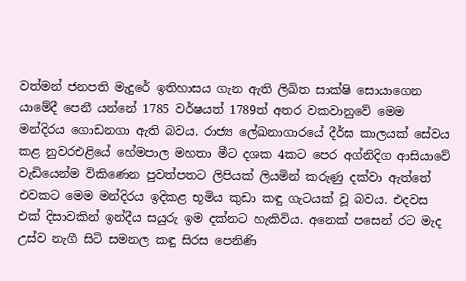වත්මන් ජනපති මැදුරේ ඉතිහාසය ගැන ඇති ලිඛිත සාක්ෂි සොයාගෙන යාමේදී පෙනී යන්නේ 1785 වර්ෂයත් 1789ත් අතර වකවානුවේ මෙම මන්දිරය ගොඩනගා ඇති බවය. රාජ්‍ය ලේඛනාගාරයේ දීර්ඝ කාලයක් සේවය කළ නුවරඑළියේ හේමපාල මහතා මීට දශක 4කට පෙර අග්නිදිග ආසියාවේ වැඩියෙන්ම විකිණෙන පුවත්පතට ලිපියක් ලියමින් කරුණු දක්වා ඇත්තේ එවකට මෙම මන්දිරය ඉදිකළ භූමිය කුඩා කඳු ගැටයක් වූ බවය. එදවස එක් දිසාවකින් ඉන්දීය සයුරු ඉම දක්නට හැකිවිය. අනෙක් පසෙන් රට මැද උස්ව නැගී සිටි සමනල කඳු සිරස පෙනිණි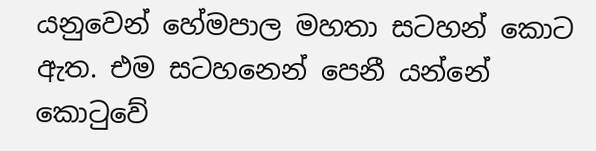යනුවෙන් හේමපාල මහතා සටහන් කොට ඇත. එම සටහනෙන් පෙනී යන්නේ කොටුවේ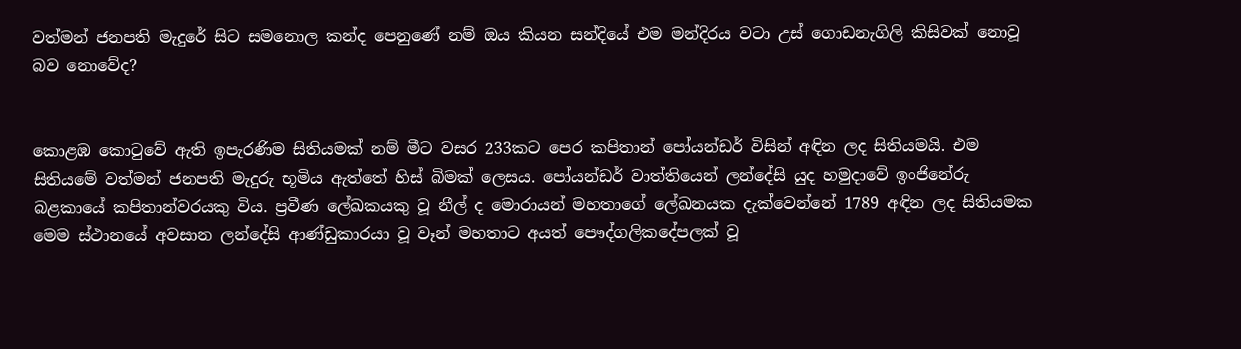වත්මන් ජනපති මැදුරේ සිට සමනොල කන්ද පෙනුණේ නම් ඔය කියන සන්දියේ එම මන්දිරය වටා උස් ගොඩනැගිලි කිසිවක් නොවූ බව නොවේද?


කොළඹ කොටුවේ ඇති ඉපැරණිම සිතියමක් නම් මීට වසර 233කට පෙර කපිතාන් පෝයන්ඩර් විසින් අඳින ලද සිතියමයි. එම සිතියමේ වත්මන් ජනපති මැදුරු භූමිය ඇත්තේ හිස් බිමක් ලෙසය. පෝයන්ඩර් වාත්තියෙන් ලන්දේසි යුද හමුදාවේ ඉංජිනේරු බළකායේ කපිතාන්වරයකු විය. ප්‍රවීණ ලේඛකයකු වූ නීල් ද මොරායන් මහතාගේ ලේඛනයක දැක්වෙන්නේ 1789 අඳින ලද සිතියමක මෙම ස්ථානයේ අවසාන ලන්දේසි ආණ්ඩුකාරයා වූ වෑන් මහතාට අයත් පෞද්ගලිකදේපලක් වූ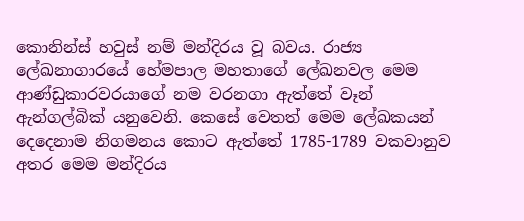කොනින්ස් හවුස් නම් මන්දිරය වූ බවය. රාජ්‍ය ලේඛනාගාරයේ හේමපාල මහතාගේ ලේඛනවල මෙම ආණ්ඩුකාරවරයාගේ නම වරනගා ඇත්තේ වෑන් ඇන්ගල්බික් යනුවෙනි. කෙසේ වෙතත් මෙම ලේඛකයන් දෙදෙනාම නිගමනය කොට ඇත්තේ 1785-1789 වකවානුව අතර මෙම මන්දිරය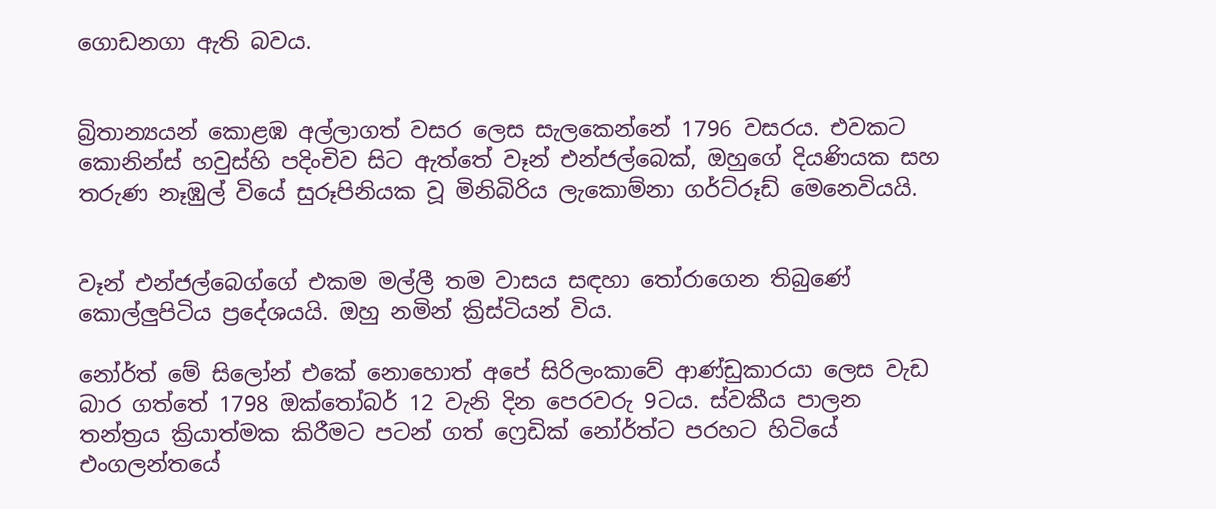ගොඩනගා ඇති බවය.


බ්‍රිතාන්‍යයන් කොළඹ අල්ලාගත් වසර ලෙස සැලකෙන්නේ 1796 වසරය. එවකට කොනින්ස් හවුස්හි පදිංචිව සිට ඇත්තේ වෑන් එන්ජල්බෙක්, ඔහුගේ දියණියක සහ තරුණ නෑඹුල් වියේ සුරූපිනියක වූ මිනිබිරිය ලැකොම්නා ගර්ට්රූඩ් මෙනෙවියයි.


වෑන් එන්ජල්බෙග්ගේ එකම මල්ලී තම වාසය සඳහා තෝරාගෙන තිබුණේ කොල්ලුපිටිය ප්‍රදේශයයි. ඔහු නමින් ක්‍රිස්ටියන් විය.

නෝර්ත් මේ සිලෝන් එකේ නොහොත් අපේ සිරිලංකාවේ ආණ්ඩුකාරයා ලෙස වැඩ බාර ගත්තේ 1798 ඔක්තෝබර් 12 වැනි දින පෙරවරු 9ටය. ස්වකීය පාලන තන්ත්‍රය ක්‍රියාත්මක කිරීමට පටන් ගත් ෆ්‍රෙඩික් නෝර්ත්ට පරහට හිටියේ එංගලන්තයේ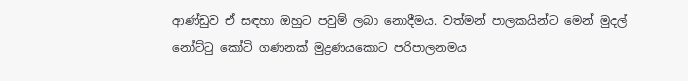ආණ්ඩුව ඒ සඳහා ඔහුට පවුම් ලබා නොදීමය. වත්මන් පාලකයින්ට මෙන් මුදල් නෝට්ටු කෝටි ගණනක් මුද්‍රණයකොට පරිපාලනමය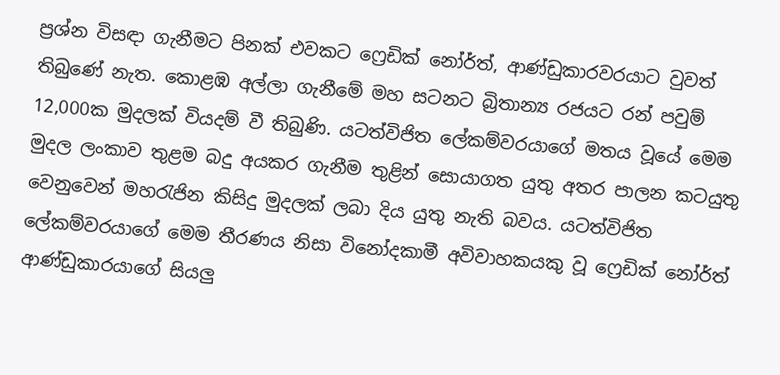ප්‍රශ්න විසඳා ගැනීමට පිනක් එවකට ෆ්‍රෙඩික් නෝර්ත්, ආණ්ඩුකාරවරයාට වුවත් තිබුණේ නැත. කොළඹ අල්ලා ගැනීමේ මහ සටනට බ්‍රිතාන්‍ය රජයට රන් පවුම් 12,000ක මුදලක් වියදම් වී තිබුණි. යටත්විජිත ලේකම්වරයාගේ මතය වූයේ මෙම මුදල ලංකාව තුළම බදු අයකර ගැනීම තුළින් සොයාගත යුතු අතර පාලන කටයුතු වෙනුවෙන් මහරැජින කිසිදු මුදලක් ලබා දිය යුතු නැති බවය. යටත්විජිත ලේකම්වරයාගේ මෙම තීරණය නිසා විනෝදකාමී අවිවාහකයකු වූ ෆ්‍රෙඩික් නෝර්ත් ආණ්ඩුකාරයාගේ සියලු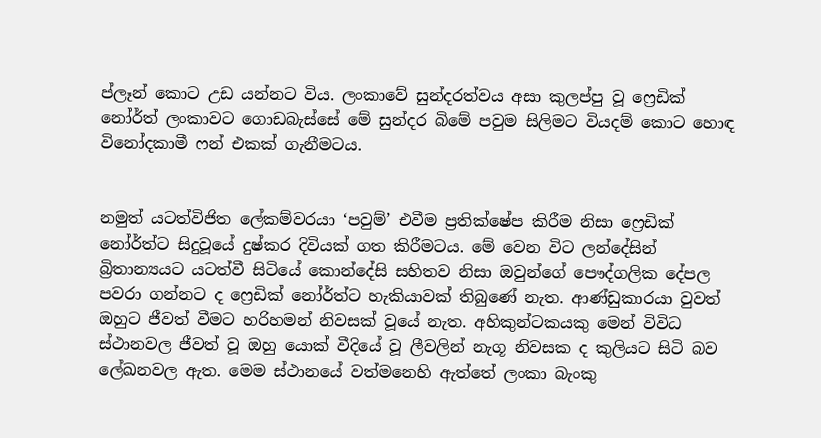ප්ලෑන් කොට උඩ යන්නට විය. ලංකාවේ සුන්දරත්වය අසා කුලප්පු වූ ෆ්‍රෙඩික් නෝර්ත් ලංකාවට ගොඩබැස්සේ මේ සුන්දර බිමේ පවුම සිලිමට වියදම් කොට හොඳ විනෝදකාමී ෆන් එකක් ගැනීමටය.


නමුත් යටත්විජිත ලේකම්වරයා ‘පවුම්’ එවීම ප්‍රතික්ෂේප කිරීම නිසා ෆ්‍රෙඩික් නෝර්ත්ට සිදුවූයේ දුෂ්කර දිවියක් ගත කිරීමටය. මේ වෙන විට ලන්දේසින් බ්‍රිතාන්‍යයට යටත්වී සිටියේ කොන්දේසි සහිතව නිසා ඔවුන්ගේ පෞද්ගලික දේපල පවරා ගන්නට ද ෆ්‍රෙඩික් නෝර්ත්ට හැකියාවක් තිබුණේ නැත. ආණ්ඩුකාරයා වුවත් ඔහුට ජීවත් වීමට හරිහමන් නිවසක් වූයේ නැත. අහිකුන්ටකයකු මෙන් විවිධ ස්ථානවල ජීවත් වූ ඔහු යොක් වීදියේ වූ ලීවලින් නැගූ නිවසක ද කුලියට සිටි බව ලේඛනවල ඇත. මෙම ස්ථානයේ වත්මනෙහි ඇත්තේ ලංකා බැංකු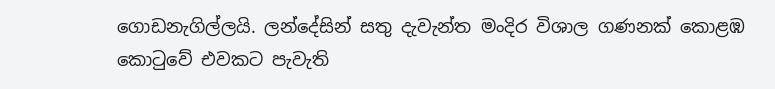ගොඩනැගිල්ලයි. ලන්දේසින් සතු දැවැන්ත මංදිර විශාල ගණනක් කොළඹ කොටුවේ එවකට පැවැති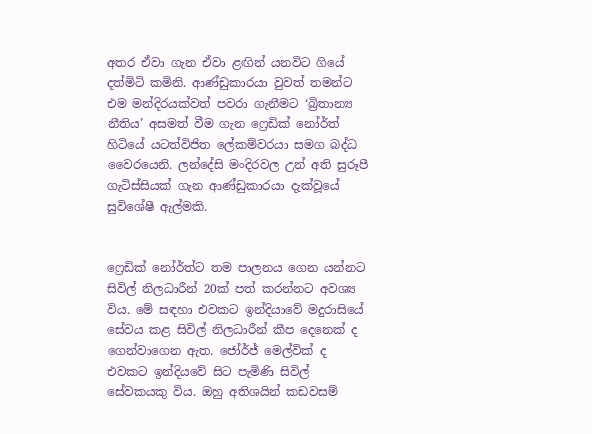අතර ඒවා ගැන ඒවා ළඟින් යනවිට ගියේ දත්මිටි කමිනි. ආණ්ඩුකාරයා වුවත් තමන්ට එම මන්දිරයක්වත් පවරා ගැනීමට ‘බ්‍රිතාන්‍ය නීතිය’ අසමත් වීම ගැන ෆ්‍රෙඩික් නෝර්ත් හිටියේ යටත්විජිත ලේකම්වරයා සමග බද්ධ වෛරයෙනි. ලන්දේසි මංදිරවල උන් අති සුරූපී ගැටිස්සියක් ගැන ආණ්ඩුකාරයා දැක්වූයේ සුවිශේෂී ඇල්මකි.


ෆ්‍රෙඩික් නෝර්ත්ට තම පාලනය ගෙන යන්නට සිවිල් නිලධාරීන් 20ක් පත් කරන්නට අවශ්‍ය විය. මේ සඳහා එවකට ඉන්දියාවේ මදුරාසියේ සේවය කළ සිවිල් නිලධාරීන් කීප දෙනෙක් ද ගෙන්වාගෙන ඇත. ජෝර්ජ් මෙල්වික් ද එවකට ඉන්දියවේ සිට පැමිණි සිවිල් සේවකයකු විය. ඔහු අතිශයින් කඩවසම්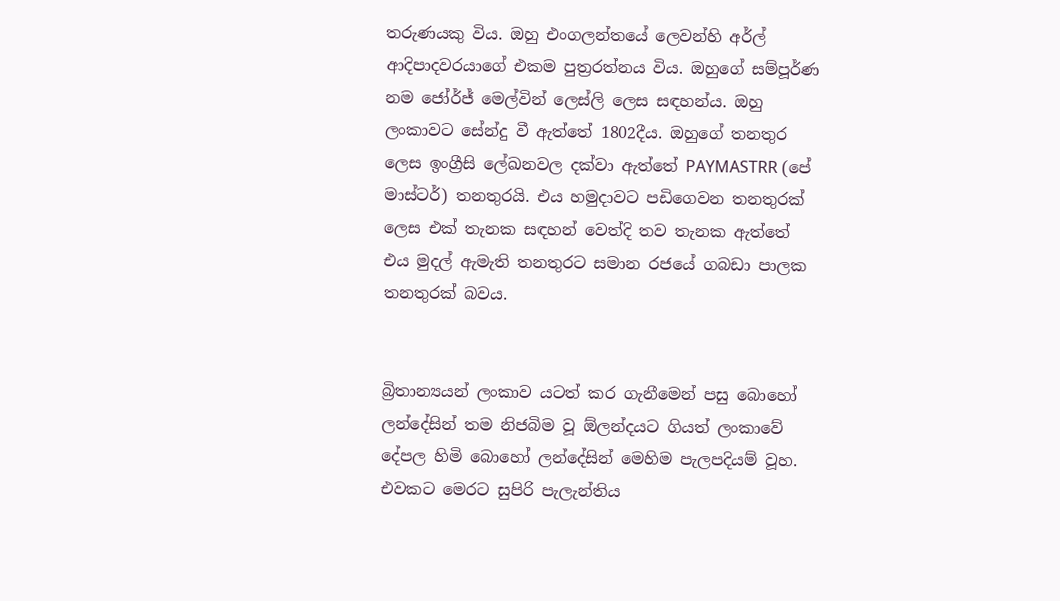තරුණයකු විය. ඔහු එංගලන්තයේ ලෙවන්හි අර්ල් ආදිපාදවරයාගේ එකම පුත්‍රරත්නය විය. ඔහුගේ සම්පූර්ණ නම ජෝර්ජ් මෙල්වින් ලෙස්ලි ලෙස සඳහන්ය. ඔහු ලංකාවට සේන්දු වී ඇත්තේ 1802දීය. ඔහුගේ තනතුර ලෙස ඉංග්‍රීසි ලේඛනවල දක්වා ඇත්තේ PAYMASTRR (පේ මාස්ටර්) තනතුරයි. එය හමුදාවට පඩිගෙවන තනතුරක් ලෙස එක් තැනක සඳහන් වෙත්දි තව තැනක ඇත්තේ එය මුදල් ඇමැති තනතුරට සමාන රජයේ ගබඩා පාලක තනතුරක් බවය.


බ්‍රිතාන්‍යයන් ලංකාව යටත් කර ගැනීමෙන් පසු බොහෝ ලන්දේසින් තම නිජබිම වූ ඕලන්දයට ගියත් ලංකාවේ දේපල හිමි බොහෝ ලන්දේසින් මෙහිම පැලපදියම් වූහ. එවකට මෙරට සුපිරි පැලැන්තිය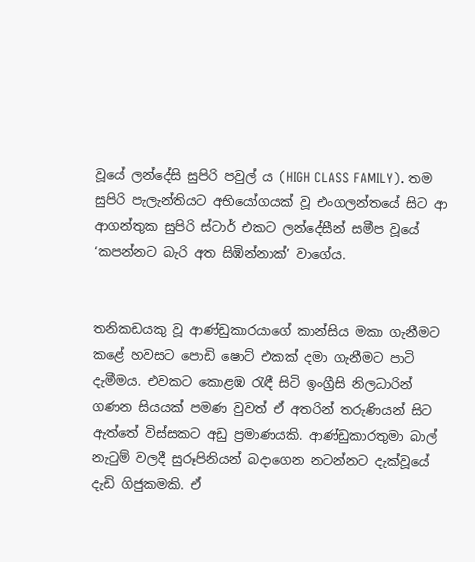වූයේ ලන්දේසි සුපිරි පවුල් ය (HIGH CLASS FAMILY). තම සුපිරි පැලැන්තියට අභියෝගයක් වූ එංගලන්තයේ සිට ආ ආගන්තුක සුපිරි ස්ටාර් එකට ලන්දේසීන් සමීප වූයේ ‘කපන්නට බැරි අත සිඹින්නාක්’ වාගේය.


තනිකඩයකු වූ ආණ්ඩුකාරයාගේ කාන්සිය මකා ගැනීමට කළේ හවසට පොඩි ෂොට් එකක් දමා ගැනීමට පාටි දැමීමය. එවකට කොළඹ රැඳී සිටි ඉංග්‍රීසි නිලධාරින් ගණන සියයක් පමණ වුවත් ඒ අතරින් තරුණියන් සිට ඇත්තේ විස්සකට අඩු ප්‍රමාණයකි. ආණ්ඩුකාරතුමා බාල් නැටුම් වලදී සුරූපිනියන් බදාගෙන නටන්නට දැක්වූයේ දැඩි ගිජුකමකි. ඒ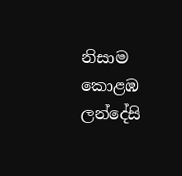නිසාම කොළඹ ලන්දේසි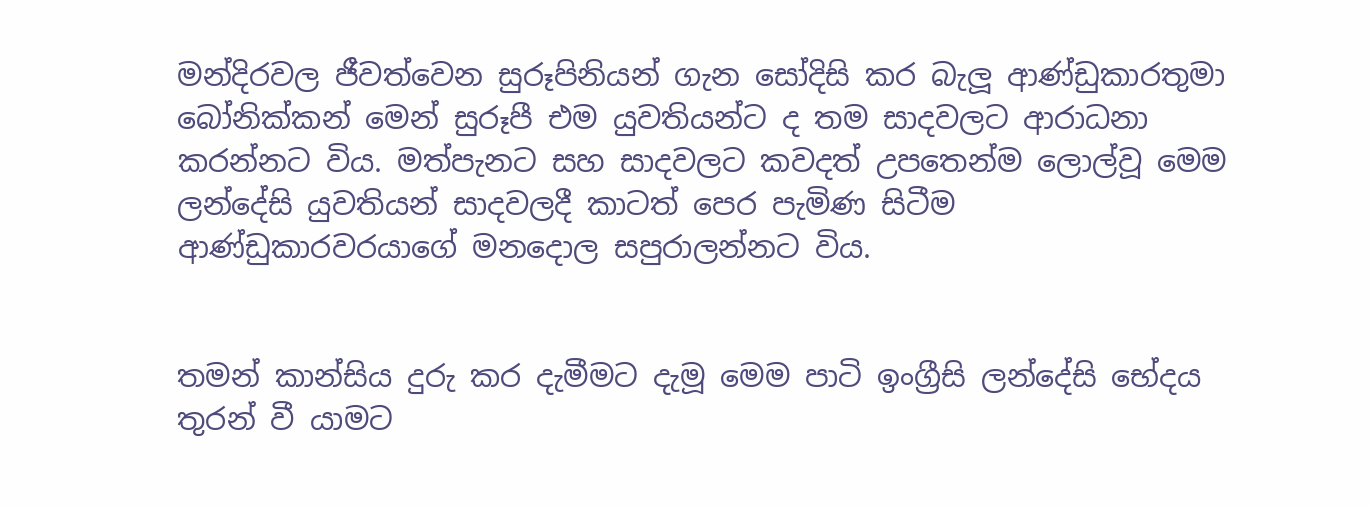මන්දිරවල ජීවත්වෙන සුරූපිනියන් ගැන සෝදිසි කර බැලූ ආණ්ඩුකාරතුමා බෝනික්කන් මෙන් සුරූපී එම යුවතියන්ට ද තම සාදවලට ආරාධනා කරන්නට විය. මත්පැනට සහ සාදවලට කවදත් උපතෙන්ම ලොල්වූ මෙම ලන්දේසි යුවතියන් සාදවලදී කාටත් පෙර පැමිණ සිටීම ආණ්ඩුකාරවරයාගේ මනදොල සපුරාලන්නට විය.


තමන් කාන්සිය දුරු කර දැමීමට දැමූ මෙම පාටි ඉංග්‍රීසි ලන්දේසි භේදය තුරන් වී යාමට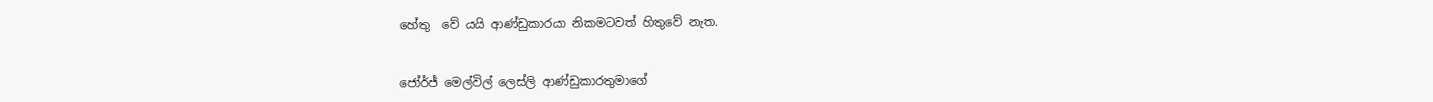හේතු  වේ යයි ආණ්ඩුකාරයා නිකමටවත් හිතුවේ නැත.


ජෝර්ජ් මෙල්විල් ලෙස්ලි ආණ්ඩුකාරතුමාගේ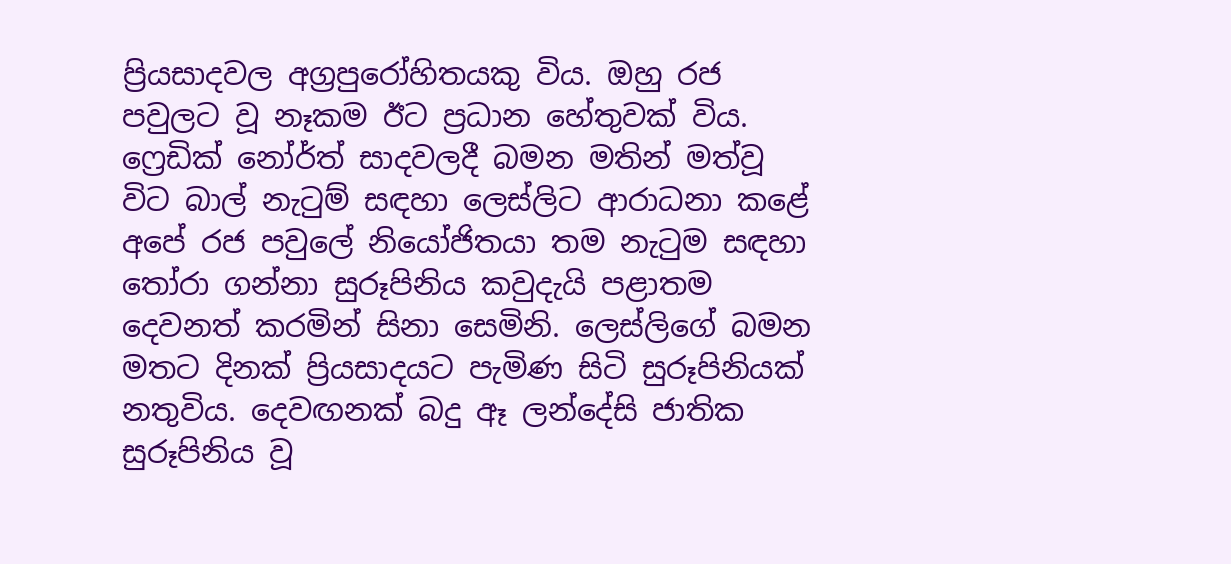ප්‍රියසාදවල අග්‍රපුරෝහිතයකු විය. ඔහු රජ පවුලට වූ නෑකම ඊට ප්‍රධාන හේතුවක් විය. ෆ්‍රෙඩික් නෝර්ත් සාදවලදී බමන මතින් මත්වූ විට බාල් නැටුම් සඳහා ලෙස්ලිට ආරාධනා කළේ අපේ රජ පවුලේ නියෝජිතයා තම නැටුම සඳහා තෝරා ගන්නා සුරූපිනිය කවුදැයි පළාතම දෙවනත් කරමින් සිනා සෙමිනි. ලෙස්ලිගේ බමන මතට දිනක් ප්‍රියසාදයට පැමිණ සිටි සුරූපිනියක් නතුවිය. දෙවඟනක් බදු ඈ ලන්දේසි ජාතික සුරූපිනිය වූ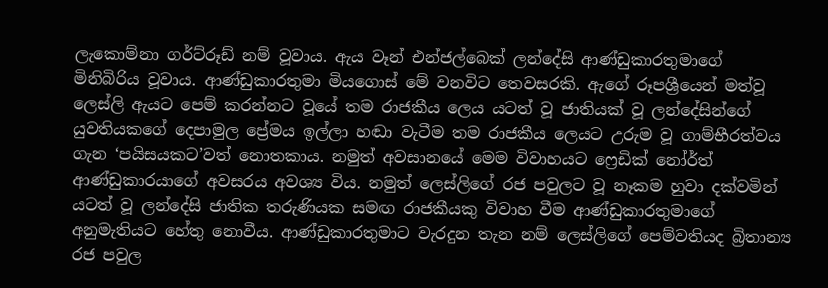ලැකොම්නා ගර්ට්රූඩ් නම් වූවාය. ඇය වෑන් එන්ජල්බෙක් ලන්දේසි ආණ්ඩුකාරතුමාගේ මිනිබිරිය වූවාය. ආණ්ඩුකාරතුමා මියගොස් මේ වනවිට තෙවසරකි. ඇගේ රූපශ්‍රීයෙන් මත්වූ ලෙස්ලි ඇයට පෙම් කරන්නට වූයේ තම රාජකීය ලෙය යටත් වූ ජාතියක් වූ ලන්දේසින්ගේ යුවතියකගේ දෙපාමුල ප්‍රේමය ඉල්ලා හඬා වැටීම තම රාජකීය ලෙයට උරුම වූ ගාම්භීරත්වය ගැන ‘පයිසයකට’වත් නොතකාය. නමුත් අවසානයේ මෙම විවාහයට ෆ්‍රෙඩික් නෝර්ත් ආණ්ඩුකාරයාගේ අවසරය අවශ්‍ය විය. නමුත් ලෙස්ලිගේ රජ පවුලට වූ නෑකම හුවා දක්වමින් යටත් වූ ලන්දේසි ජාතික තරුණියක සමඟ රාජකීයකු විවාහ වීම ආණ්ඩුකාරතුමාගේ අනුමැතියට හේතු නොවීය. ආණ්ඩුකාරතුමාට වැරදුන තැන නම් ලෙස්ලිගේ පෙම්වතියද බ්‍රිතාන්‍ය රජ පවුල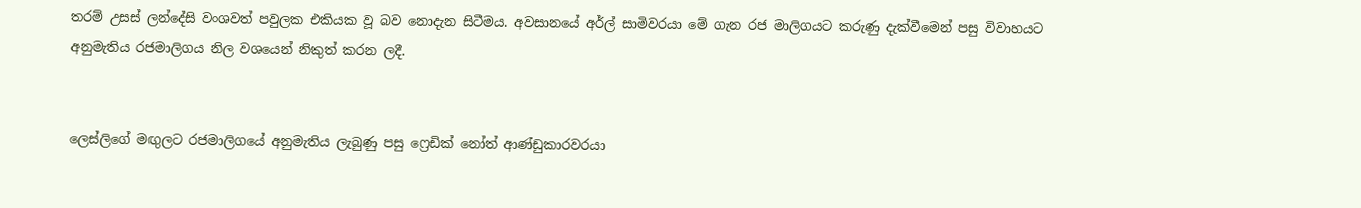තරම් උසස් ලන්දේසි වංශවත් පවුලක එකියක වූ බව නොදැන සිටීමය. අවසානයේ අර්ල් සාමිවරයා මේ ගැන රජ මාලිගයට කරුණු දැක්වීමෙන් පසු විවාහයට අනුමැතිය රජමාලිගය නිල වශයෙන් නිකුත් කරන ලදී.


ලෙස්ලිගේ මඟුලට රජමාලිගයේ අනුමැතිය ලැබුණු පසු ෆ්‍රෙඩික් නෝත් ආණ්ඩුකාරවරයා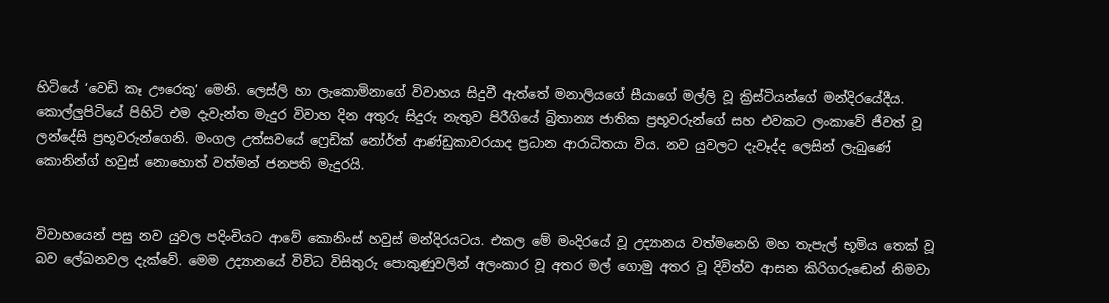හිටියේ ‘වෙඩි කෑ ඌරෙකු’ මෙනි. ලෙස්ලි හා ලැකොමිනාගේ විවාහය සිදුවී ඇත්තේ මනාලියගේ සීයාගේ මල්ලි වූ ක්‍රිස්ටියන්ගේ මන්දිරයේදීය. කොල්ලුපිටියේ පිහිටි එම දැවැන්ත මැදුර විවාහ දින අතුරු සිදුරු නැතුව පිරීගියේ බ්‍රිතාන්‍ය ජාතික ප්‍රභූවරුන්ගේ සහ එවකට ලංකාවේ ජීවත් වූ ලන්දේසි ප්‍රභූවරුන්ගෙනි. මංගල උත්සවයේ ෆ්‍රෙඩික් නෝර්ත් ආණ්ඩුකාවරයාද ප්‍රධාන ආරාධිතයා විය. නව යුවලට දැවෑද්ද ලෙසින් ලැබුණේ කොනින්ග් හවුස් නොහොත් වත්මන් ජනපති මැදුරයි.


විවාහයෙන් පසු නව යුවල පදිංචියට ආවේ කොනිංස් හවුස් මන්දිරයටය. එකල මේ මංදිරයේ වූ උද්‍යානය වත්මනෙහි මහ තැපැල් භූමිය තෙක් වූ බව ලේඛනවල දැක්වේ. මෙම උද්‍යානයේ විවිධ විසිතුරු පොකුණුවලින් අලංකාර වූ අතර මල් ගොමු අතර වූ දිවිත්ව ආසන කිරිගරුඬෙන් නිමවා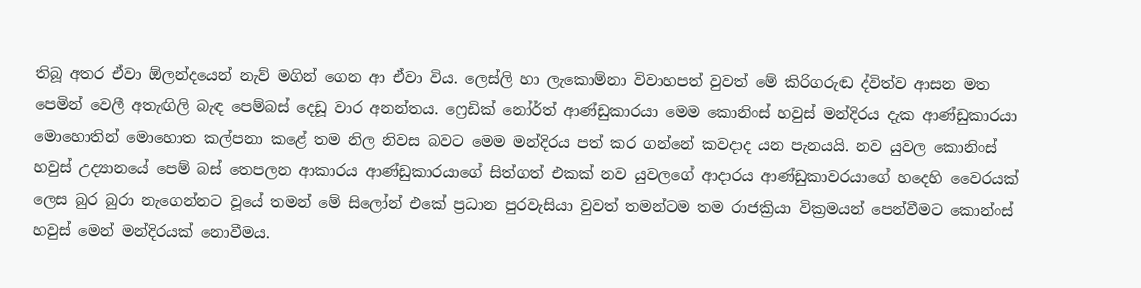තිබූ අතර ඒවා ඕලන්දයෙන් නැව් මගින් ගෙන ආ ඒවා විය. ලෙස්ලි හා ලැකොම්නා විවාහපත් වුවත් මේ කිරිගරුඬ ද්විත්ව ආසන මත පෙමින් වෙලී අතැඟිලි බැඳ පෙම්බස් දෙඩූ වාර අනන්තය. ෆ්‍රෙඩික් නෝර්ත් ආණ්ඩුකාරයා මෙම කොනිංස් හවුස් මන්දිරය දැක ආණ්ඩුකාරයා මොහොතින් මොහොත කල්පනා කළේ තම නිල නිවස බවට මෙම මන්දිරය පත් කර ගන්නේ කවදාද යන පැනයයි. නව යුවල කොනිංස් හවුස් උද්‍යානයේ පෙම් බස් තෙපලන ආකාරය ආණ්ඩුකාරයාගේ සිත්ගත් එකක් නව යුවලගේ ආදාරය ආණ්ඩුකාවරයාගේ හදෙහි වෛරයක් ලෙස බුර බුරා නැගෙන්නට වූයේ තමන් මේ සිලෝන් එකේ ප්‍රධාන පුරවැසියා වුවත් තමන්ටම තම රාජක්‍රියා වික්‍රමයන් පෙන්වීමට කොන්ංස් හවුස් මෙන් මන්දිරයක් නොවීමය.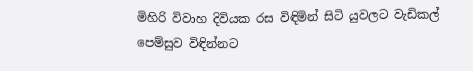මිහිරි විවාහ දිවියක රස විඳිමින් සිටි යුවලට වැඩිකල් පෙම්සුව විඳින්නට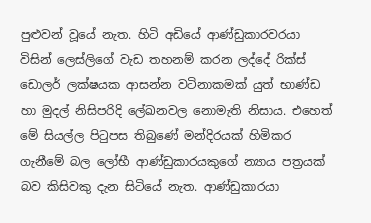පුළුවන් වූයේ නැත. හිටි අඩියේ ආණ්ඩුකාරවරයා විසින් ලෙස්ලිගේ වැඩ තහනම් කරන ලද්දේ රික්ස් ඩොලර් ලක්ෂයක ආසන්න වටිනාකමක් යුත් භාණ්ඩ හා මුදල් නිසිපරිදි ලේඛනවල නොමැති නිසාය. එහෙත් මේ සියල්ල පිටුපස තිබුණේ මන්දිරයක් හිමිකර ගැනීමේ බල ලෝභී ආණ්ඩුකාරයකුගේ න්‍යාය පත්‍රයක් බව කිසිවකු දැන සිටියේ නැත. ආණ්ඩුකාරයා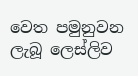වෙත පමුනුවන ලැබූ ලෙස්ලිව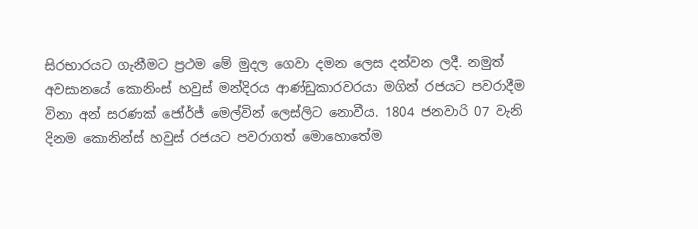සිරභාරයට ගැනීමට ප්‍රථම මේ මුදල ගෙවා දමන ලෙස දන්වන ලදී. නමුත් අවසානයේ කොනිංස් හවුස් මන්දිරය ආණ්ඩුකාරවරයා මගින් රජයට පවරාදීම විනා අන් සරණක් ජෝර්ජ් මෙල්වින් ලෙස්ලිට නොවීය. 1804 ජනවාරි 07 වැනි දිනම කොනින්ස් හවුස් රජයට පවරාගත් මොහොතේම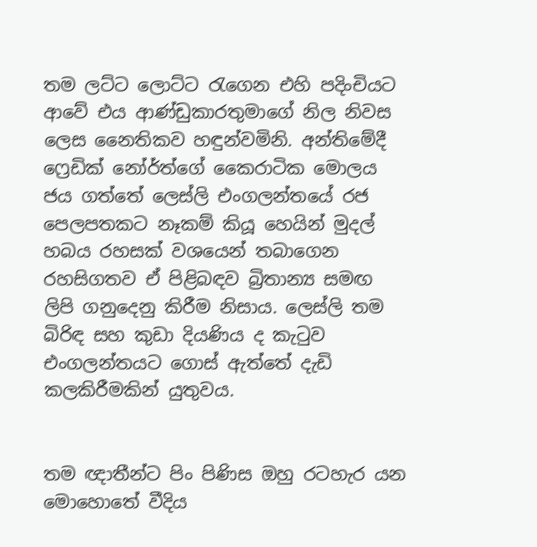තම ලට්ට ලොට්ට රැගෙන එහි පදිංචියට ආවේ එය ආණ්ඩුකාරතුමාගේ නිල නිවස ලෙස නෛතිකව හඳුන්වමිනි. අන්තිමේදී ෆ්‍රෙඩික් නෝර්ත්ගේ කෛරාටික මොලය ජය ගත්තේ ලෙස්ලි එංගලන්තයේ රජ පෙලපතකට නෑකම් කියූ හෙයින් මුදල් හබය රහසක් වශයෙන් තබාගෙන රහසිගතව ඒ පිළිබඳව බ්‍රිතාන්‍ය සමඟ ලිපි ගනුදෙනු කිරීම නිසාය. ලෙස්ලි තම බිරිඳ සහ කුඩා දියණිය ද කැටුව එංගලන්තයට ගොස් ඇත්තේ දැඩි කලකිරීමකින් යුතුවය.


තම ඥාතීන්ට පිං පිණිස ඔහු රටහැර යන මොහොතේ වීදිය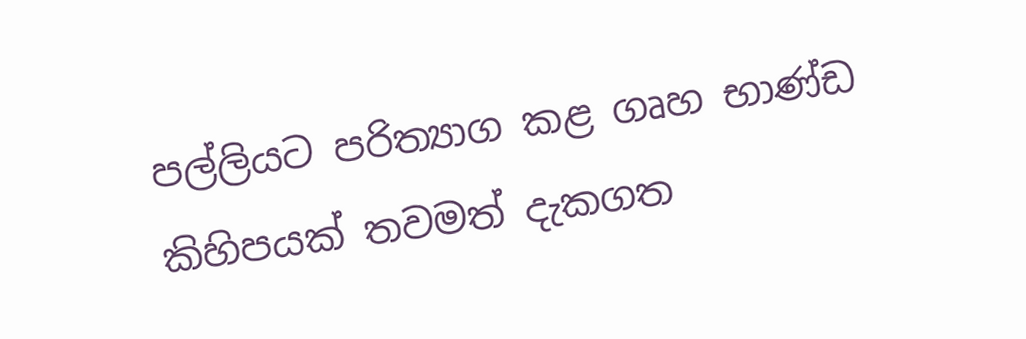පල්ලියට පරිත්‍යාග කළ ගෘහ භාණ්ඩ කිහිපයක් තවමත් දැකගත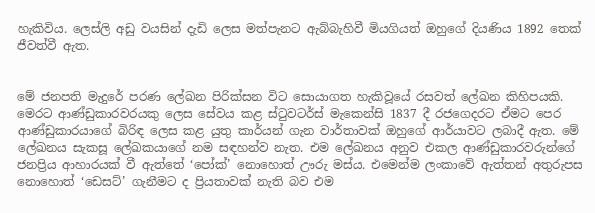හැකිවිය. ලෙස්ලි අඩු වයසින් දැඩි ලෙස මත්පැනට ඇබ්බැහිවී මියගියත් ඔහුගේ දියණිය 1892 තෙක් ජීවත්වී ඇත.


මේ ජනපති මැදුරේ පරණ ලේඛන පිරික්සන විට සොයාගත හැකිවූයේ රසවත් ලේඛන කිහිපයකි. මෙරට ආණ්ඩුකාරවරයකු ලෙස සේවය කළ ස්ටුවටර්ස් මැකෙන්සි 1837 දී රජගෙදරට ඒමට පෙර ආණ්ඩුකාරයාගේ බිරිඳ ලෙස කළ යුතු කාර්යන් ගැන වාර්තාවක් ඔහුගේ ආර්යාවට ලබාදී ඇත. මේ ලේඛනය සැකසූ ලේඛකයාගේ නම සඳහන්ව නැත. එම ලේඛනය අනුව එකල ආණ්ඩුකාරවරුන්ගේ ජනප්‍රිය ආහාරයක් වී ඇත්තේ ‘පෝක්’ නොහොත් ඌරු මස්ය. එමෙන්ම ලංකාවේ ඇත්තන් අතුරුපස නොහොත් ‘ඩෙසට්’ ගැනීමට ද ප්‍රියතාවක් නැති බව එම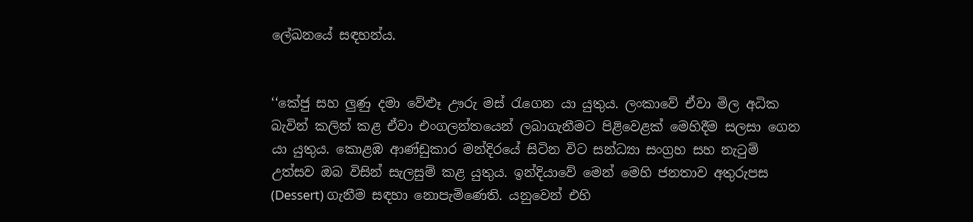ලේඛනයේ සඳහන්ය.


‘‘කේජු සහ ලුණු දමා වේළුෑ ඌරු මස් රැගෙන යා යුතුය. ලංකාවේ ඒවා මිල අධික බැවින් කලින් කළ ඒවා එංගලන්තයෙන් ලබාගැනීමට පිළිවෙළක් මෙහිදීම සලසා ගෙන යා යුතුය. කොළඹ ආණ්ඩුකාර මන්දිරයේ සිටින විට සන්ධ්‍යා සංග්‍රහ සහ නැටුම් උත්සව ඔබ විසින් සැලසුම් කළ යුතුය. ඉන්දියාවේ මෙන් මෙහි ජනතාව අතුරුපස (Dessert) ගැනීම සඳහා නොපැමිණෙති. යනුවෙන් එහි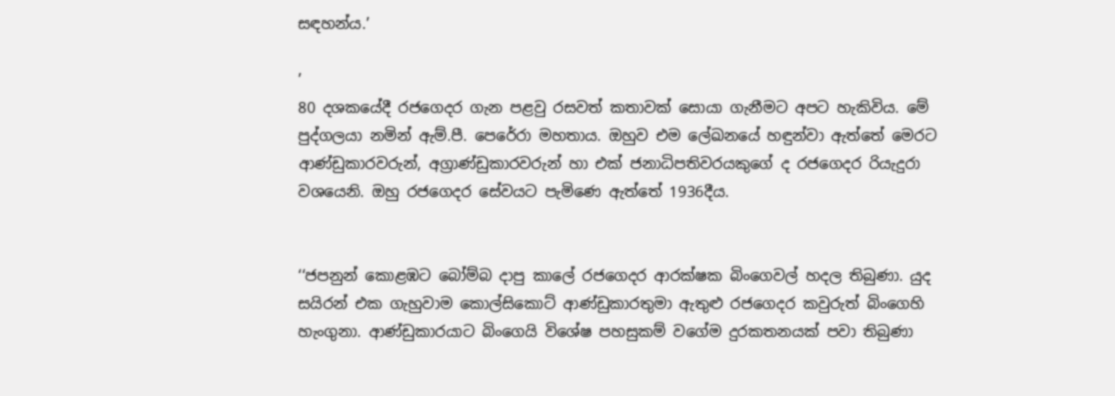සඳහන්ය.’

’
80 දශකයේදී රජගෙදර ගැන පළවු රසවත් කතාවක් සොයා ගැනීමට අපට හැකිවිය. මේ පුද්ගලයා නමින් ඇම්.පී. පෙරේරා මහතාය. ඔහුව එම ලේඛනයේ හඳුන්වා ඇත්තේ මෙරට ආණ්ඩුකාරවරුන්, අග්‍රාණ්ඩුකාරවරුන් හා එක් ජනාධිපතිවරයකුගේ ද රජගෙදර රියැදුරා වශයෙනි. ඔහු රජගෙදර සේවයට පැමිණෙ ඇත්තේ 1936දීය.


‘‘ජපනුන් කොළඹට බෝම්බ දාපු කාලේ රජගෙදර ආරක්ෂක බිංගෙවල් හදල තිබුණා. යුද සයිරන් එක ගැහුවාම කොල්සිකොට් ආණ්ඩුකාරතුමා ඇතුළු රජගෙදර කවුරුත් බිංගෙහි හැංගුනා. ආණ්ඩුකාරයාට බිංගෙයි විශේෂ පහසුකම් වගේම දුරකතනයක් පවා තිබුණා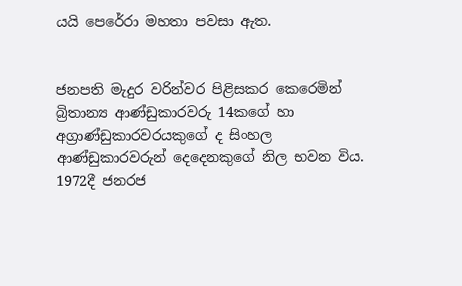යයි පෙරේරා මහතා පවසා ඇත.


ජනපති මැදුර වරින්වර පිළිසකර කෙරෙමින් බ්‍රිතාන්‍ය ආණ්ඩුකාරවරු 14කගේ හා අග්‍රාණ්ඩුකාරවරයකුගේ ද සිංහල ආණ්ඩුකාරවරුන් දෙදෙනකුගේ නිල භවන විය. 1972දී ජනරජ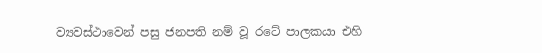ව්‍යවස්ථාවෙන් පසු ජනපති නම් වූ රටේ පාලකයා එහි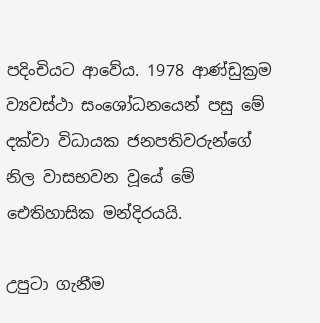පදිංචියට ආවේය. 1978 ආණ්ඩුක්‍රම ව්‍යවස්ථා සංශෝධනයෙන් පසු මේ දක්වා විධායක ජනපතිවරුන්ගේ නිල වාසභවන වූයේ මේ ඓතිහාසික මන්දිරයයි.

උපුටා ගැනීම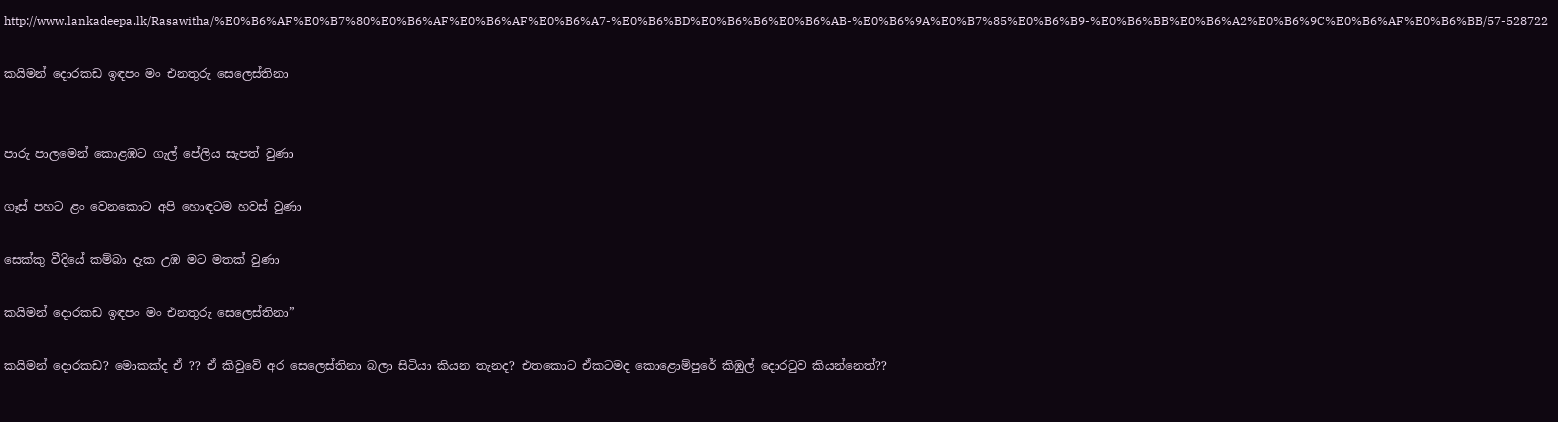http://www.lankadeepa.lk/Rasawitha/%E0%B6%AF%E0%B7%80%E0%B6%AF%E0%B6%AF%E0%B6%A7-%E0%B6%BD%E0%B6%B6%E0%B6%AB-%E0%B6%9A%E0%B7%85%E0%B6%B9-%E0%B6%BB%E0%B6%A2%E0%B6%9C%E0%B6%AF%E0%B6%BB/57-528722

කයිමන් දොරකඩ ඉඳපං මං එනතුරු සෙලෙස්තිනා


පාරු පාලමෙන් කොළඹට ගැල් පේලිය සැපත් වුණා

ගෑස් පහට ළං වෙනකොට අපි හොඳටම හවස් වුණා

සෙක්කු වීදියේ කම්බා දැක උඹ මට මතක් වුණා

කයිමන් දොරකඩ ඉඳපං මං එනතුරු සෙලෙස්තිනා”

කයිමන් දොරකඩ? මොකක්ද ඒ ?? ඒ කිවුවේ අර සෙලෙස්තිනා බලා සිටියා කියන තැනද? එතකොට ඒකටමද කොළොම්පුරේ කිඹුල් දොරටුව කියන්නෙත්??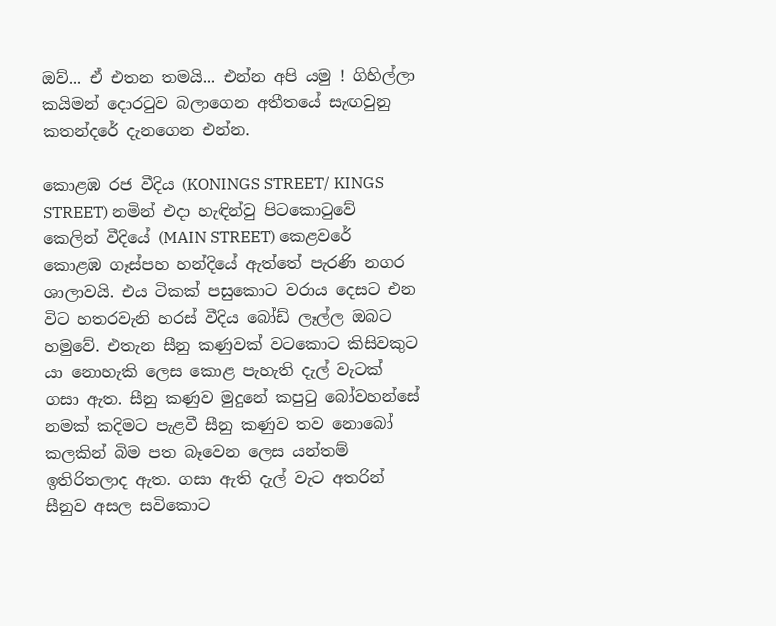ඔව්... ඒ එතන තමයි... එන්න අපි යමු ! ගිහිල්ලා කයිමන් දොරටුව බලාගෙන අතීතයේ සැඟවුනු කතන්දරේ දැනගෙන එන්න.

කොළඹ රජ වීදිය (KONINGS STREET/ KINGS STREET) නමින් එදා හැඳින්වු පිටකොටුවේ කෙලින් වීදියේ (MAIN STREET) කෙළවරේ කොළඹ ගෑස්පහ හන්දියේ ඇත්තේ පැරණි නගර ශාලාවයි. එය ටිකක් පසුකොට වරාය දෙසට එන විට හතරවැනි හරස් වීදිය බෝඩ් ලෑල්ල ඔබට හමුවේ. එතැන සීනු කණුවක් වටකොට කිසිවකුට යා නොහැකි ලෙස කොළ පැහැති දැල් වැටක් ගසා ඇත. සීනු කණුව මුදුනේ කපුටු බෝවහන්සේ නමක් කදිමට පැළවී සීනු කණුව තව නොබෝ කලකින් බිම පත බෑවෙන ලෙස යන්තම් ඉතිරිතලාද ඇත. ගසා ඇති දැල් වැට අතරින් සීනුව අසල සවිකොට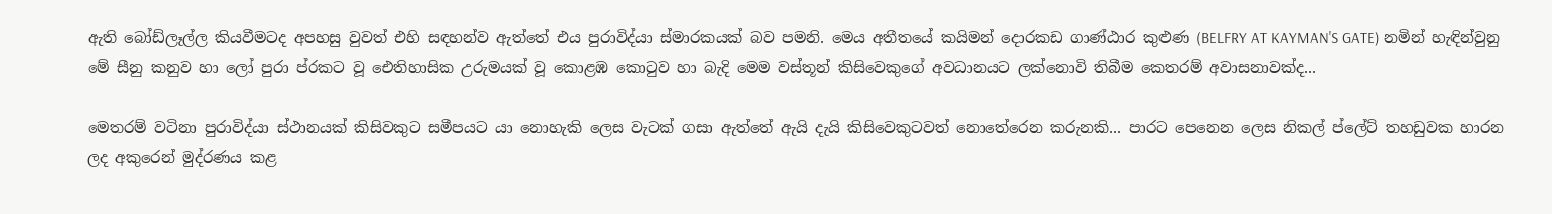ඇති බෝඩ්ලෑල්ල කියවීමටද අපහසු වුවත් එහි සඳහන්ව ඇත්තේ එය පුරාවිද්යා ස්මාරකයක් බව පමනි. මෙය අතීතයේ කයිමන් දොරකඩ ගාණ්ඨාර කුළුණ (BELFRY AT KAYMAN'S GATE) නමින් හැඳින්වුනු මේ සීනු කනුව හා ලෝ පුරා ප්රකට වූ ඓතිහාසික උරුමයක් වූ කොළඹ කොටුව හා බැදි මෙම වස්තූන් කිසිවෙකුගේ අවධානයට ලක්නොවි තිබීම කෙතරම් අවාසනාවක්ද...

මෙතරම් වටිනා පුරාවිද්යා ස්ථානයක් කිසිවකුට සමීපයට යා නොහැකි ලෙස වැටක් ගසා ඇත්තේ ඇයි දැයි කිසිවෙකුටවත් නොතේරෙන කරුනකි... පාරට පෙනෙන ලෙස නිකල් ප්ලේට් තහඩුවක හාරන ලද අකුරෙන් මුද්රණය කළ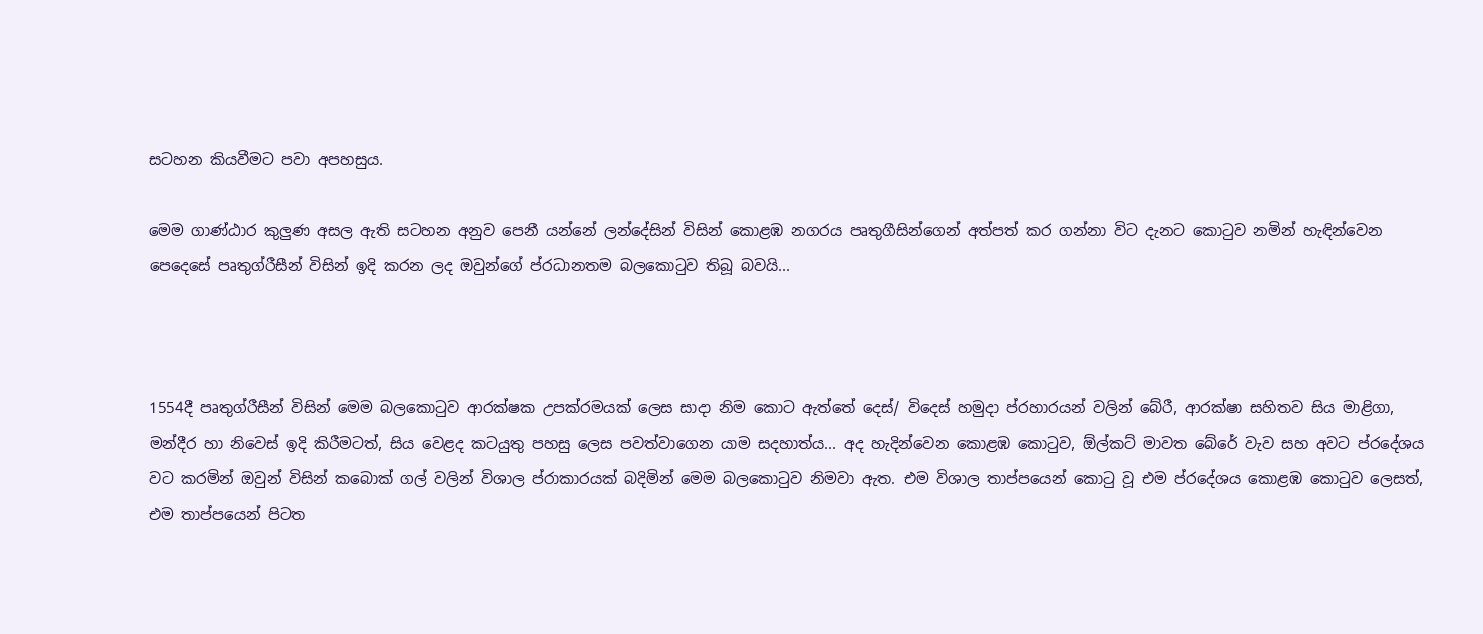සටහන කියවීමට පවා අපහසුය.

මෙම ගාණ්ඨාර කුලුණ අසල ඇති සටහන අනුව පෙනී යන්නේ ලන්දේසින් විසින් කොළඹ නගරය පෘතුගීසින්ගෙන් අත්පත් කර ගන්නා විට දැනට කොටුව නමින් හැඳින්වෙන පෙදෙසේ පෘතුග්රීසීන් විසින් ඉදි කරන ලද ඔවුන්ගේ ප්රධානතම බලකොටුව තිබූ බවයි...



1554දී පෘතුග්රීසීන් විසින් මෙම බලකොටුව ආරක්ෂක උපක්රමයක් ලෙස සාදා නිම කොට ඇත්තේ දෙස්/ විදෙස් හමුදා ප්රහාරයන් වලින් බේරී, ආරක්ෂා සහිතව සිය මාළිගා, මන්දීර හා නිවෙස් ඉදි කිරීමටත්, සිය වෙළද කටයුතු පහසු ලෙස පවත්වාගෙන යාම සදහාත්ය... අද හැදින්වෙන කොළඹ කොටුව, ඕල්කට් මාවත බේරේ වැව සහ අවට ප්රදේශය වට කරමින් ඔවුන් විසින් කබොක් ගල් වලින් විශාල ප්රාකාරයක් බදිමින් මෙම බලකොටුව නිමවා ඇත. එම විශාල තාප්පයෙන් කොටු වූ එම ප්රදේශය කොළඹ කොටුව ලෙසත්, එම තාප්පයෙන් පිටත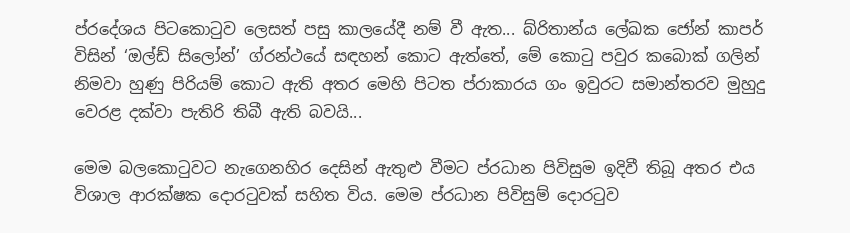ප්රදේශය පිටකොටුව ලෙසත් පසු කාලයේදී නම් වී ඇත... බ්රිතාන්ය ලේඛක ජෝන් කාපර් විසින් ‘ඔල්ඩ් සිලෝන්’ ග්රන්ථයේ සඳහන් කොට ඇත්තේ, මේ කොටු පවුර කබොක් ගලින් නිමවා හුණු පිරියම් කොට ඇති අතර මෙහි පිටත ප්රාකාරය ගං ඉවුරට සමාන්තරව මුහුදු වෙරළ දක්වා පැතිරි තිබී ඇති බවයි...

මෙම බලකොටුවට නැගෙනහිර දෙසින් ඇතුළු වීමට ප්රධාන පිවිසුම ඉදිවී තිබූ අතර එය විශාල ආරක්ෂක දොරටුවක් සහිත විය. මෙම ප්රධාන පිවිසුම් දොරටුව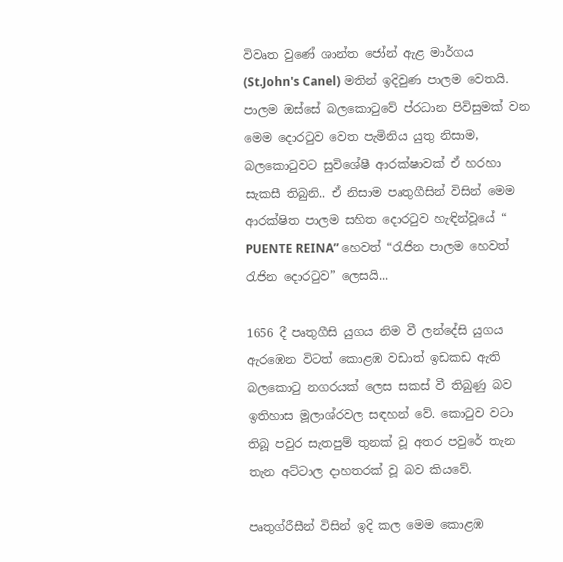විවෘත වුණේ ශාන්ත ජෝන් ඇළ මාර්ගය (St.John's Canel) මතින් ඉදිවුණ පාලම වෙතයි. පාලම ඔස්සේ බලකොටුවේ ප්රධාන පිවිසුමක් වන මෙම දොරටුව වෙත පැමිනිය යුතු නිසාම, බලකොටුවට සුවිශේෂී ආරක්ෂාවක් ඒ හරහා සැකසී තිබුනි.. ඒ නිසාම පෘතුගීසින් විසින් මෙම ආරක්ෂිත පාලම සහිත දොරටුව හැඳින්වූයේ “ PUENTE REINA” හෙවත් “රැජින පාලම හෙවත් රැජින දොරටුව” ලෙසයි...

1656 දී පෘතුගීසි යුගය නිම වී ලන්දේසි යුගය ඇරඹෙන විටත් කොළඹ වඩාත් ඉඩකඩ ඇති බලකොටු නගරයක් ලෙස සකස් වී තිබුණු බව ඉතිහාස මූලාශ්රවල සඳහන් වේ. කොටුව වටා තිබූ පවුර සැතපුම් තුනක් වූ අතර පවුරේ තැන තැන අට්ටාල දාහතරක් වූ බව කියවේ.

පෘතුග්රීසීන් විසින් ඉදි කල මෙම කොළඹ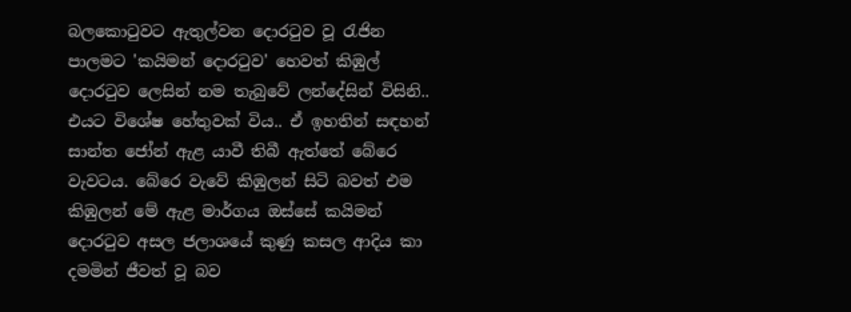බලකොටුවට ඇතුල්වන දොරටුව වූ රැජින පාලමට 'කයිමන් දොරටුව' හෙවත් කිඹුල් දොරටුව ලෙසින් නම තැබුවේ ලන්දේසින් විසිනි.. එයට විශේෂ හේතුවක් විය.. ඒ ඉහතින් සඳහන් සාන්ත ජෝන් ඇළ යාවී තිබී ඇත්තේ බේරෙ වැවටය. බේරෙ වැවේ කිඹුලන් සිටි බවත් එම කිඹුලන් මේ ඇළ මාර්ගය ඔස්සේ කයිමන් දොරටුව අසල ජලාශයේ කුණු කසල ආදිය කා දමමින් ජීවත් වූ බව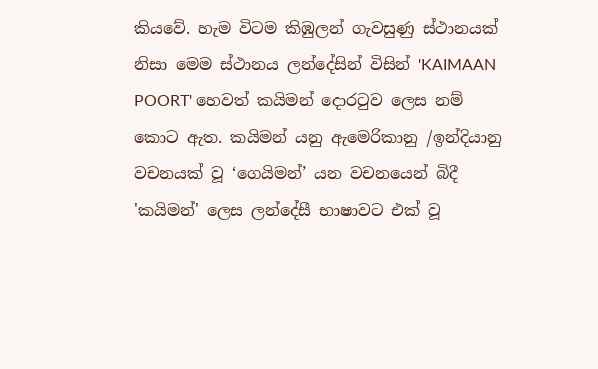කියවේ. හැම විටම කිඹුලන් ගැවසුණු ස්ථානයක් නිසා මෙම ස්ථානය ලන්දේසින් විසින් 'KAIMAAN POORT' හෙවත් කයිමන් දොරටුව ලෙස නම් කොට ඇත. කයිමන් යනු ඇමෙරිකානු /ඉන්දියානු වචනයක් වූ ‘ගෙයිමන්’ යන වචනයෙන් බිදී 'කයිමන්' ලෙස ලන්දේසී භාෂාවට එක් වූ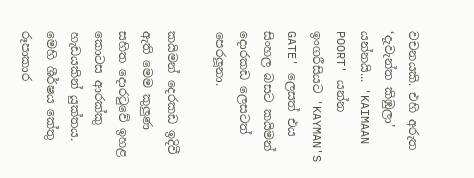වචනයකි. එහි අරුත ‘දැවැන්ත කිඹුලා’ යන්නයි... 'KAIMAAN POORT' යන්න ඉංගරීසියට 'KAYMAN'S GATE' ලෙසත් එය සිංහල බසට කයිමන් දොරකඩ ලෙසටත් පෙරලූනා.

කයිමන් දෙරකඩ ඉදිවී ඇති මෙම කුලුණ සහිත දොරටුවේ ඉහළ කොටස ආරක්කු හැඩයකින් යුක්තය. මෙහි ශීර්ෂය කේතු රූපාකාර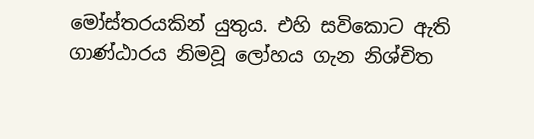මෝස්තරයකින් යුතුය. එහි සවිකොට ඇති ගාණ්ඨාරය නිමවූ ලෝහය ගැන නිශ්චිත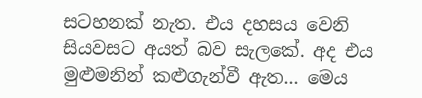සටහනක් නැත. එය දහසය වෙනි සියවසට අයත් බව සැලකේ. අද එය මුළුමනින් කළුගැන්වී ඇත... මෙය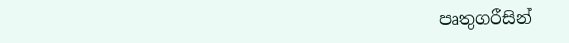පෘතුගරීසින්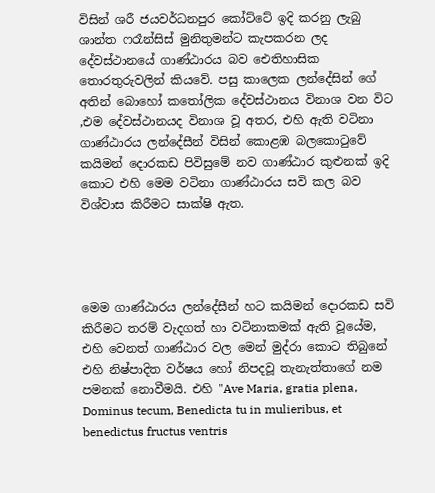විසින් ශරී ජයවර්ධනපුර කෝට්ටේ ඉදි කරනු ලැබු ශාන්ත ෆරෑන්සිස් මුනිතුමන්ට කැපකරන ලද දේවස්ථානයේ ගාණ්ඨාරය බව ඓතිහාසික තොරතුරුවලින් කියවේ. පසු කාලෙක ලන්දේසින් ගේ අතින් බොහෝ කතෝලික දේවස්ථානය විනාශ වන විට ,එම දේවස්ථානයද විනාශ වූ අතර, එහි ඇති වටිනා ගාණ්ඨාරය ලන්දේසීන් විසින් කොළඹ බලකොටුවේ කයිමන් දොරකඩ පිවිසුමේ නව ගාණ්ඨාර කුළුනක් ඉදි කොට එහි මෙම වටිනා ගාණ්ඨාරය සවි කල බව විශ්වාස කිරීමට සාක්ෂි ඇත.




මෙම ගාණ්ඨාරය ලන්දේසීන් හට කයිමන් දොරකඩ සවි කිරීමට තරම් වැදගත් හා වටිනාකමක් ඇති වූයේම, එහි වෙනත් ගාණ්ඨාර වල මෙන් මුද්රා කොට තිබුනේ එහි නිෂ්පාදිත වර්ෂය හෝ නිපදවූ තැනැත්තාගේ නම පමනක් නොවීමයි. එහි "Ave Maria, gratia plena, Dominus tecum, Benedicta tu in mulieribus, et benedictus fructus ventris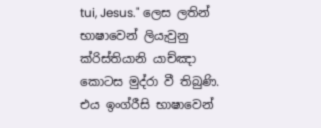tui, Jesus." ලෙස ලතින් භාෂාවෙන් ලියැවුනු ක්රිස්තියානි යාච්ඤා කොටස මුද්රා වී තිබුණි. එය ඉංග්රීසි භාෂාවෙන්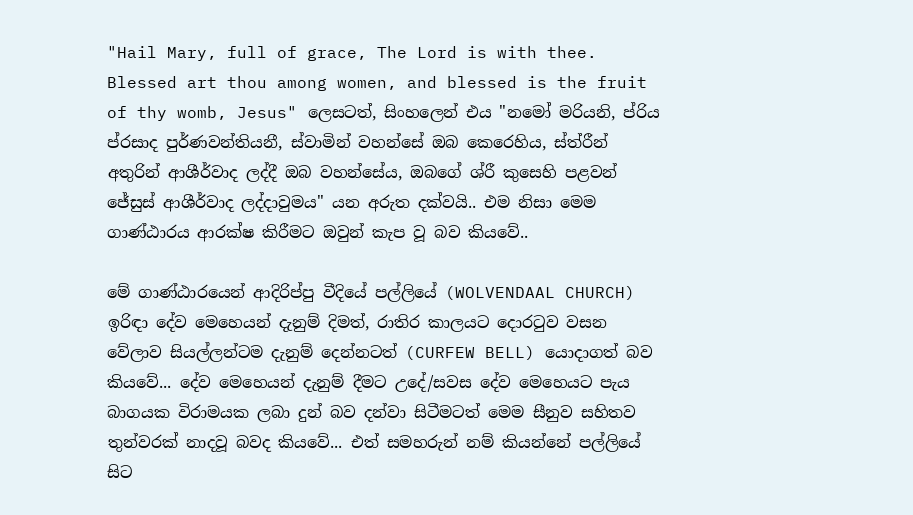"Hail Mary, full of grace, The Lord is with thee. Blessed art thou among women, and blessed is the fruit of thy womb, Jesus" ලෙසටත්, සිංහලෙන් එය "නමෝ මරියනි, ප්රිය ප්රසාද පුර්ණවන්තියනී, ස්වාමින් වහන්සේ ඔබ කෙරෙහිය, ස්ත්රීන් අතුරින් ආශීර්වාද ලද්දී ඔබ වහන්සේය, ඔබගේ ශ්රී කුසෙහි පළවන් ජේසුස් ආශීර්වාද ලද්දාවුමය" යන අරුත දක්වයි.. එම නිසා මෙම ගාණ්ඨාරය ආරක්ෂ කිරීමට ඔවුන් කැප වූ බව කියවේ..

මේ ගාණ්ඨාරයෙන් ආදිරිප්පු වීදියේ පල්ලියේ (WOLVENDAAL CHURCH) ඉරිඳා දේව මෙහෙයන් දැනුම් දිමත්, රාතිර කාලයට දොරටුව වසන වේලාව සියල්ලන්ටම දැනුම් දෙන්නටත් (CURFEW BELL) යොදාගත් බව කියවේ... දේව මෙහෙයන් දැනුම් දීමට උදේ/සවස දේව මෙහෙයට පැය බාගයක විරාමයක ලබා දුන් බව දන්වා සිටීමටත් මෙම සීනුව සහිතව තුන්වරක් නාදවූ බවද කියවේ... එත් සමහරුන් නම් කියන්නේ පල්ලියේ සිට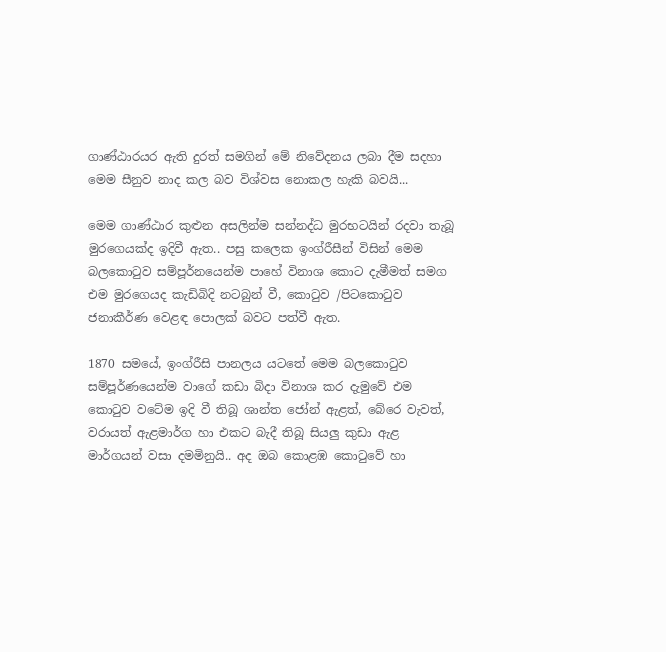ගාණ්ඨාරයර ඇති දුරත් සමගින් මේ නිවේදනය ලබා දීම සදහා මෙම සීනුව නාද කල බව විශ්වස නොකල හැකි බවයි...

මෙම ගාණ්ඨාර කුළුන අසලින්ම සන්නද්ධ මුරභටයින් රදවා තැබූ මුරගෙයක්ද ඉදිවී ඇත.. පසු කලෙක ඉංග්රීසීන් විසින් මෙම බලකොටුව සම්පූර්නයෙන්ම පාහේ විනාශ කොට දැමීමත් සමග එම මුරගෙයද කැඩිබිදි නටබුන් වී, කොටුව /පිටකොටුව ජනාකීර්ණ වෙළඳ පොලක් බවට පත්වී ඇත.

1870 සමයේ, ඉංග්රීසි පානලය යටතේ මෙම බලකොටුව සම්පූර්ණයෙන්ම වාගේ කඩා බිදා විනාශ කර දැමුවේ එම කොටුව වටේම ඉදි වී තිබූ ශාන්ත ජෝන් ඇළත්, බේරෙ වැවත්, වරායත් ඇළමාර්ග හා එකට බැදී තිබූ සියලු කුඩා ඇළ මාර්ගයන් වසා දමමිනුයි.. අද ඔබ කොළඹ කොටුවේ හා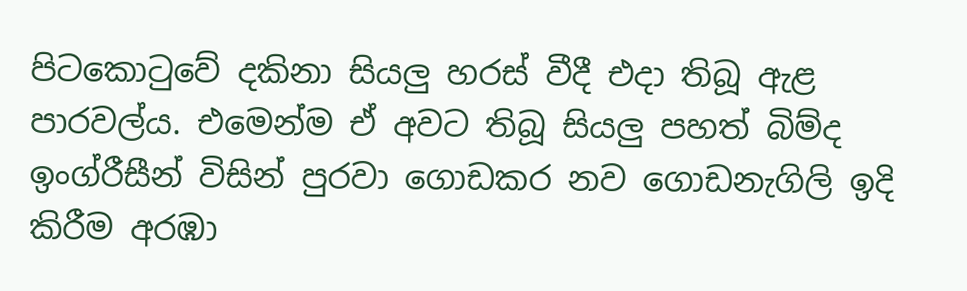පිටකොටුවේ දකිනා සියලු හරස් වීදී එදා තිබූ ඇළ පාරවල්ය. එමෙන්ම ඒ අවට තිබූ සියලු පහත් බිම්ද ඉංග්රීසීන් විසින් පුරවා ගොඩකර නව ගොඩනැගිලි ඉදි කිරීම අරඹා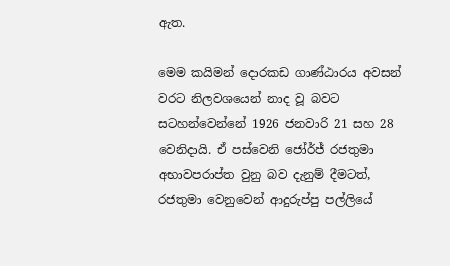ඇත.

මෙම කයිමන් දොරකඩ ගාණ්ඨාරය අවසන් වරට නිලවශයෙන් නාද වූ බවට සටහන්වෙන්නේ 1926 ජනවාරි 21 සහ 28 වෙනිදායි. ඒ පස්වෙනි ජෝර්ජ් රජතුමා අභාවපරාප්ත වුනු බව දැනුම් දීමටත්, රජතුමා වෙනුවෙන් ආදුරුප්පු පල්ලියේ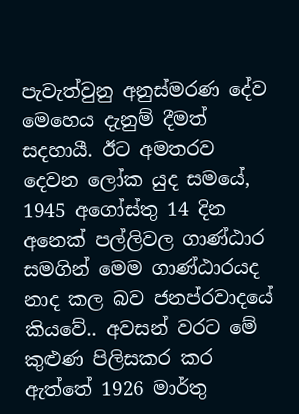පැවැත්වුනු අනුස්මරණ දේව මෙහෙය දැනුම් දීමත් සදහායී. ඊට අමතරව දෙවන ලෝක යුද සමයේ, 1945 අගෝස්තු 14 දින අනෙක් පල්ලිවල ගාණ්ඨාර සමගින් මෙම ගාණ්ඨාරයද නාද කල බව ජනප්රවාදයේ කියවේ.. අවසන් වරට මේ කුළුණ පිලිසකර කර ඇත්තේ 1926 මාර්තු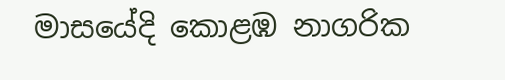මාසයේදි කොළඹ නාගරික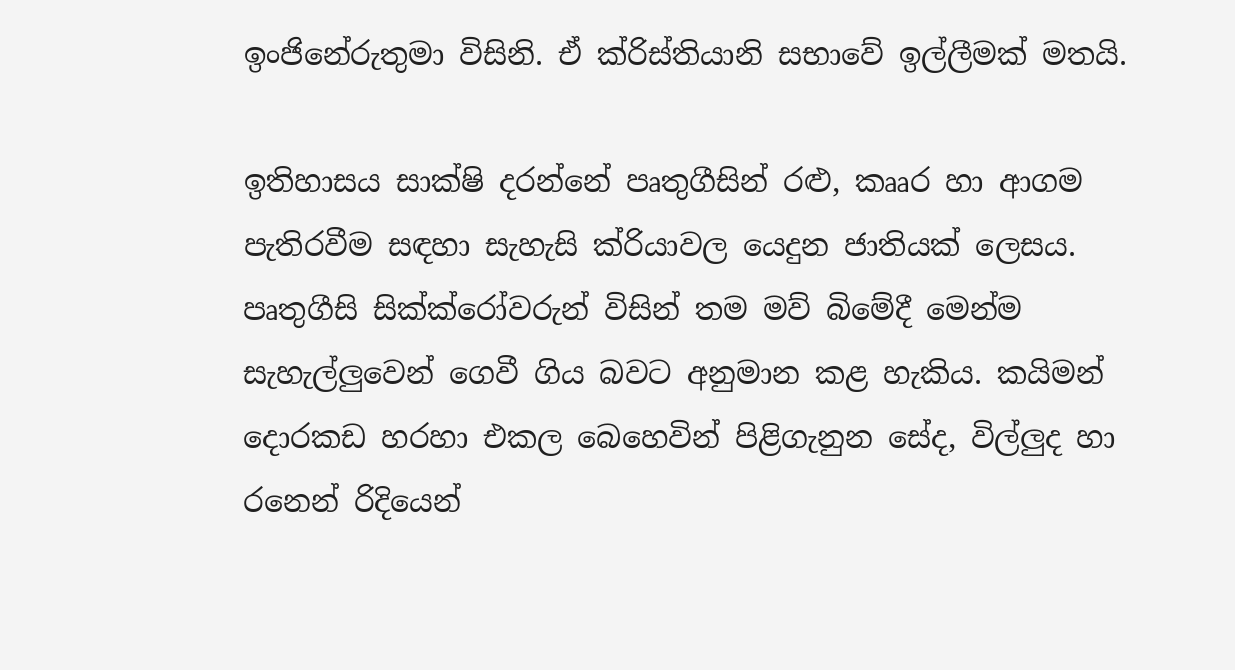ඉංජිනේරුතුමා විසිනි. ඒ ක්රිස්තියානි සභාවේ ඉල්ලීමක් මතයි.

ඉතිහාසය සාක්ෂි දරන්නේ පෘතුගීසින් රළු, කෲර හා ආගම පැතිරවීම සඳහා සැහැසි ක්රියාවල යෙදුන ජාතියක් ලෙසය. පෘතුගීසි සික්ක්රෝවරුන් විසින් තම මව් බිමේදී මෙන්ම සැහැල්ලුවෙන් ගෙවී ගිය බවට අනුමාන කළ හැකිය. කයිමන් දොරකඩ හරහා එකල බෙහෙවින් පිළිගැනුන සේද, විල්ලුද හා රනෙන් රිදියෙන්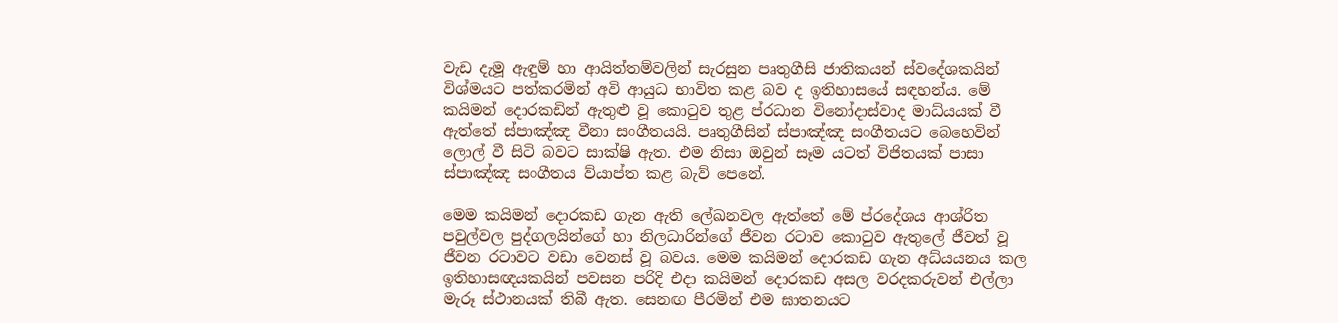වැඩ දැමූ ඇඳුම් හා ආයිත්තම්වලින් සැරසුන පෘතුගීසි ජාතිකයන් ස්වදේශකයින් විශ්මයට පත්කරමින් අවි ආයුධ භාවිත කළ බව ද ඉතිහාසයේ සඳහන්ය. මේ කයිමන් දොරකඩින් ඇතුළු වූ කොටුව තුළ ප්රධාන විනෝදාස්වාද මාධ්යයක් වී ඇත්තේ ස්පාඤ්ඤ වීනා සංගීතයයි. පෘතුගීසින් ස්පාඤ්ඤ සංගීතයට බෙහෙවින් ලොල් වී සිටි බවට සාක්ෂි ඇත. එම නිසා ඔවුන් සෑම යටත් විජිතයක් පාසා ස්පාඤ්ඤ සංගීතය ව්යාප්ත කළ බැව් පෙනේ.

මෙම කයිමන් දොරකඩ ගැන ඇති ලේඛනවල ඇත්තේ මේ ප්රදේශය ආශ්රිත පවුල්වල පුද්ගලයින්ගේ හා නිලධාරින්ගේ ජීවන රටාව කොටුව ඇතුලේ ජීවත් වූ ජීවන රටාවට වඩා වෙනස් වූ බවය. මෙම කයිමන් දොරකඩ ගැන අධ්යයනය කල ඉතිහාසඥයකයින් පවසන පරිදි එදා කයිමන් දොරකඩ අසල වරදකරුවන් එල්ලා මැරූ ස්ථානයක් තිබී ඇත. සෙනඟ පීරමින් එම ඝාතනයට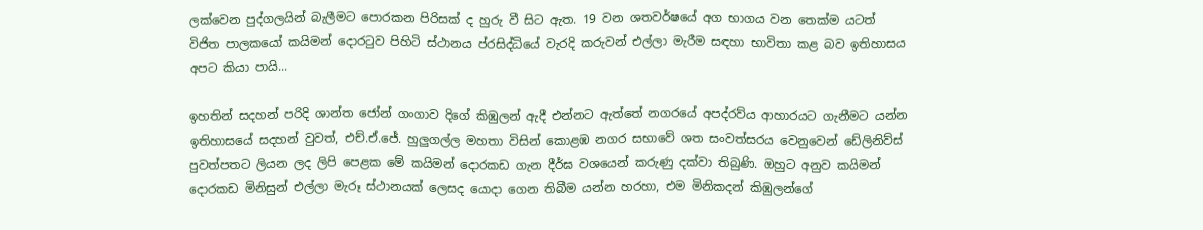ලක්වෙන පුද්ගලයින් බැලීමට පොරකන පිරිසක් ද හුරු වී සිට ඇත. 19 වන ශතවර්ෂයේ අග භාගය වන තෙක්ම යටත් විජිත පාලකයෝ කයිමන් දොරටුව පිහිටි ස්ථානය ප්රසිද්ධියේ වැරදි කරුවන් එල්ලා මැරීම සඳහා භාවිතා කළ බව ඉතිහාසය අපට කියා පායි...

ඉහතින් සදහන් පරිදි ශාන්ත ජෝන් ගංගාව දිගේ කිඹුලන් ඇදී එන්නට ඇත්තේ නගරයේ අපද්රව්ය ආහාරයට ගැනීමට යන්න ඉතිහාසයේ සදහන් වුවත්, එච්.ඒ.ජේ. හුලුගල්ල මහතා විසින් කොළඹ නගර සභාවේ ශත සංවත්සරය වෙනුවෙන් ඩේලිනිව්ස් පුවත්පතට ලියන ලද ලිපි පෙළක මේ කයිමන් දොරකඩ ගැන දීර්ඝ වශයෙන් කරුණු දක්වා තිබුණි. ඔහුට අනුව කයිමන් දොරකඩ මිනිසුන් එල්ලා මැරූ ස්ථානයක් ලෙසද යොදා ගෙන තිබීම යන්න හරහා, එම මිනිකදන් කිඹුලන්ගේ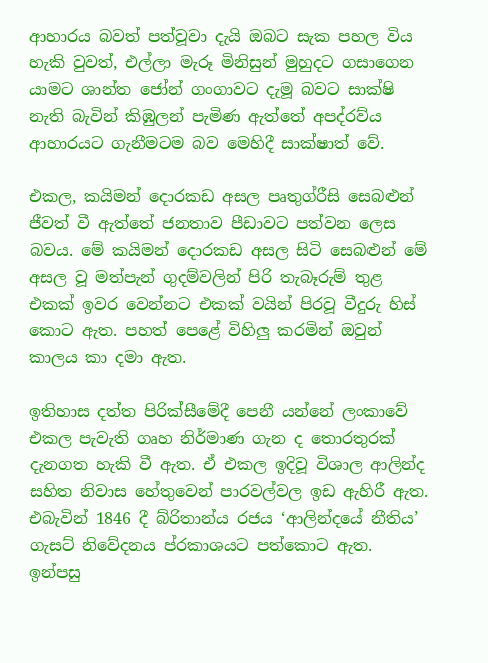ආහාරය බවත් පත්වූවා දැයි ඔබට සැක පහල විය හැකි වුවත්, එල්ලා මැරූ මිනිසුන් මුහුදට ගසාගෙන යාමට ශාන්ත ජෝන් ගංගාවට දැමූ බවට සාක්ෂි නැති බැවින් කිඹුලන් පැමිණ ඇත්තේ අපද්රව්ය ආහාරයට ගැනීමටම බව මෙහිදී සාක්ෂාත් වේ.

එකල, කයිමන් දොරකඩ අසල පෘතුග්රීසි සෙබළුන් ජීවත් වී ඇත්තේ ජනතාව පීඩාවට පත්වන ලෙස බවය. මේ කයිමන් දොරකඩ අසල සිටි සෙබළුන් මේ අසල වූ මත්පැන් ගුදම්වලින් පිරි තැබෑරුම් තුළ එකක් ඉවර වෙන්නට එකක් වයින් පිරවූ වීදුරු හිස් කොට ඇත. පහත් පෙළේ විහිලු කරමින් ඔවුන් කාලය කා දමා ඇත.

ඉතිහාස දත්ත පිරික්සීමේදී පෙනී යන්නේ ලංකාවේ එකල පැවැති ගෘහ නිර්මාණ ගැන ද තොරතුරක් දැනගත හැකි වී ඇත. ඒ එකල ඉදිවූ විශාල ආලින්ද සහිත නිවාස හේතුවෙන් පාරවල්වල ඉඩ ඇහිරී ඇත. එබැවින් 1846 දී බ්රිතාන්ය රජය ‘ආලින්දයේ නීතිය’ ගැසට් නිවේදනය ප්රකාශයට පත්කොට ඇත. ඉන්පසු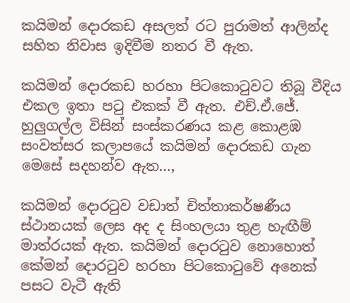කයිමන් දොරකඩ අසලත් රට පුරාමත් ආලින්ද සහිත නිවාස ඉදිවීම නතර වී ඇත.

කයිමන් දොරකඩ හරහා පිටකොටුවට තිබූ වීදිය එකල ඉතා පටු එකක් වී ඇත. එච්.ඒ.ජේ. හුලුගල්ල විසින් සංස්කරණය කළ කොළඹ සංවත්සර කලාපයේ කයිමන් දොරකඩ ගැන මෙසේ සදහන්ව ඇත...,

කයිමන් දොරටුව වඩාත් චිත්තාකර්ෂණීය ස්ථානයක් ලෙස අද ද සිංහලයා තුළ හැඟීම් මාත්රයක් ඇත. කයිමන් දොරටුව නොහොත් කේමන් දොරටුව හරහා පිටකොටුවේ අනෙක් පසට වැටී ඇති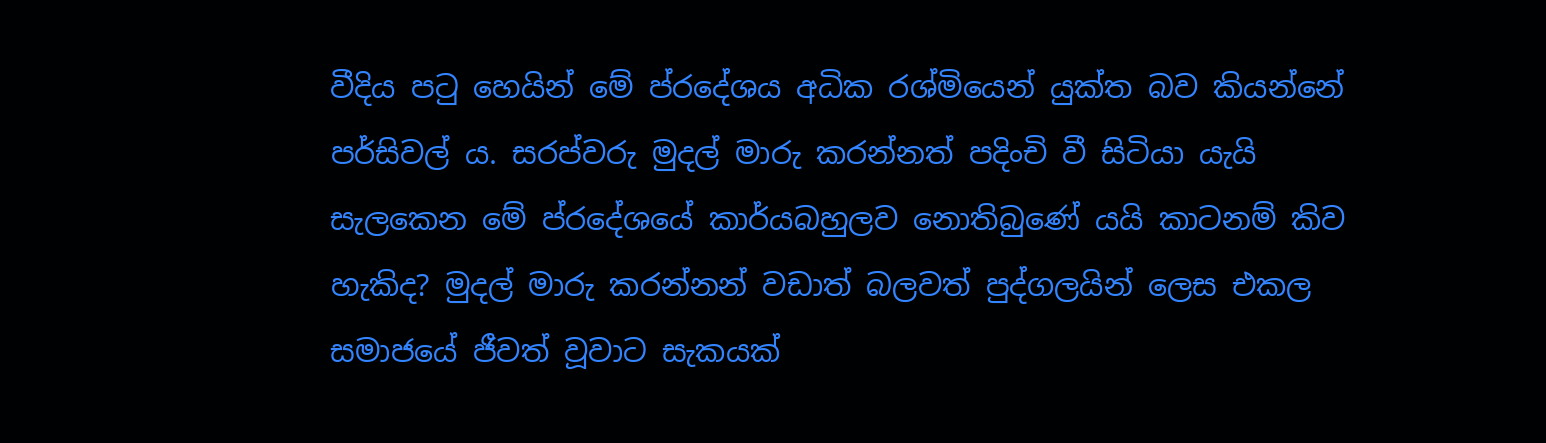වීදිය පටු හෙයින් මේ ප්රදේශය අධික රශ්මියෙන් යුක්ත බව කියන්නේ පර්සිවල් ය. සරප්වරු මුදල් මාරු කරන්නත් පදිංචි වී සිටියා යැයි සැලකෙන මේ ප්රදේශයේ කාර්යබහුලව නොතිබුණේ යයි කාටනම් කිව හැකිද? මුදල් මාරු කරන්නන් වඩාත් බලවත් පුද්ගලයින් ලෙස එකල සමාජයේ ජීවත් වූවාට සැකයක්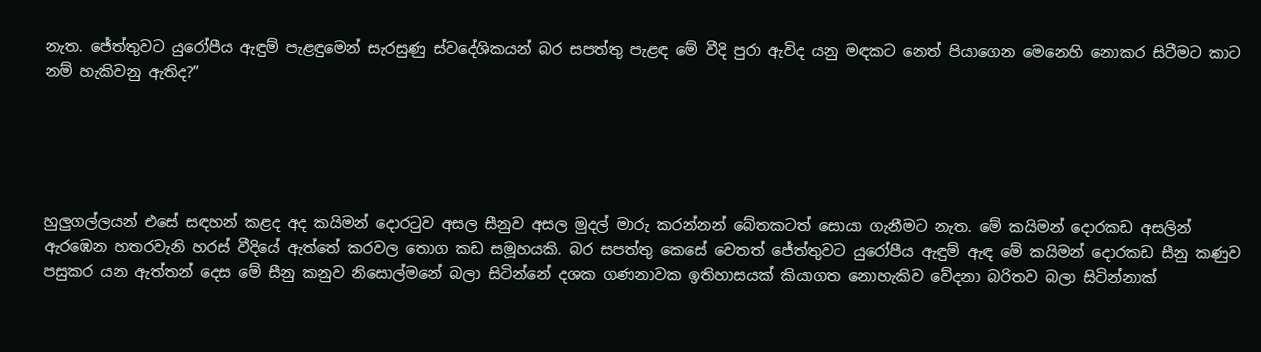නැත. ජේත්තුවට යුරෝපීය ඇඳුම් පැළඳුමෙන් සැරසුණු ස්වදේශිකයන් බර සපත්තු පැළඳ මේ වීදි පුරා ඇවිද යනු මඳකට නෙත් පියාගෙන මෙනෙහි නොකර සිටීමට කාට නම් හැකිවනු ඇතිද?”





හුලුගල්ලයන් එසේ සඳහන් කළද අද කයිමන් දොරටුව අසල සීනුව අසල මුදල් මාරු කරන්නන් බේතකටත් සොයා ගැනීමට නැත. මේ කයිමන් දොරකඩ අසලින් ඇරඹෙන හතරවැනි හරස් වීදියේ ඇත්තේ කරවල තොග කඩ සමූහයකි. බර සපත්තු කෙසේ වෙතත් ජේත්තුවට යුරෝපීය ඇඳුම් ඇඳ මේ කයිමන් දොරකඩ සීනු කණුව පසුකර යන ඇත්තන් දෙස මේ සීනු කනුව නිසොල්මනේ බලා සිටින්නේ දශක ගණනාවක ඉතිහාසයක් කියාගත නොහැකිව වේදනා බරිතව බලා සිටින්නාක්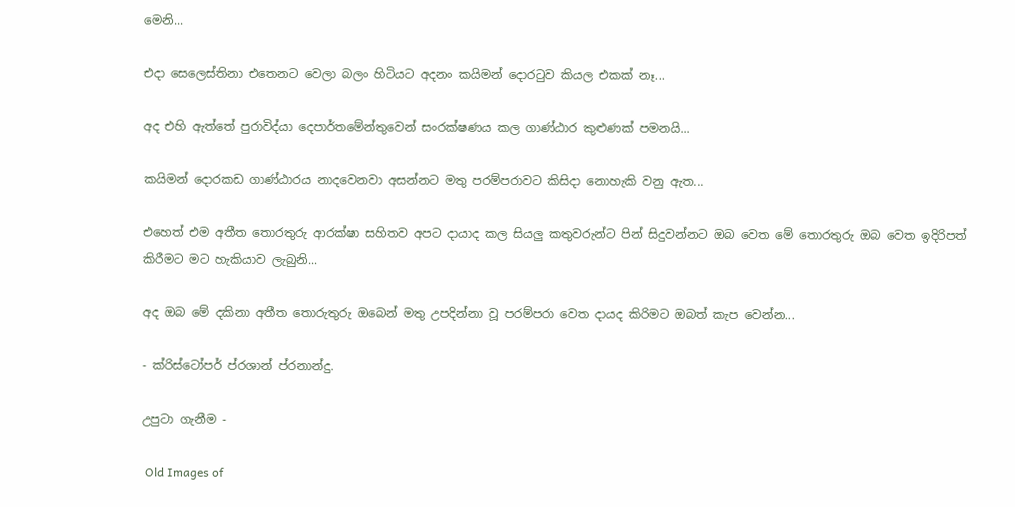මෙනි...

එදා සෙලෙස්තිනා එතෙනට වෙලා බලං හිටියට අදනං කයිමන් දොරටුව කියල එකක් නෑ...

අද එහි ඇත්තේ පුරාවිද්යා දෙපාර්තමේන්තුවෙන් සංරක්ෂණය කල ගාණ්ඨාර කුළුණක් පමනයි...

කයිමන් දොරකඩ ගාණ්ඨාරය නාදවෙනවා අසන්නට මතු පරම්පරාවට කිසිදා නොහැකි වනු ඇත...

එහෙත් එම අතීත තොරතුරු ආරක්ෂා සහිතව අපට දායාද කල සියලු කතුවරුන්ට පින් සිදුවන්නට ඔබ වෙත මේ තොරතුරු ඔබ වෙත ඉදිරිපත් කිරීමට මට හැකියාව ලැබුනි...

අද ඔබ මේ දකිනා අතීත තොරුතුරු ඔබෙන් මතු උපදින්නා වූ පරම්පරා වෙත දායද කිරිමට ඔබත් කැප වෙන්න...

- ක්රිස්ටෝපර් ප්රශාන් ප්රනාන්දු.

උපුටා ගැනීම -

 Old Images of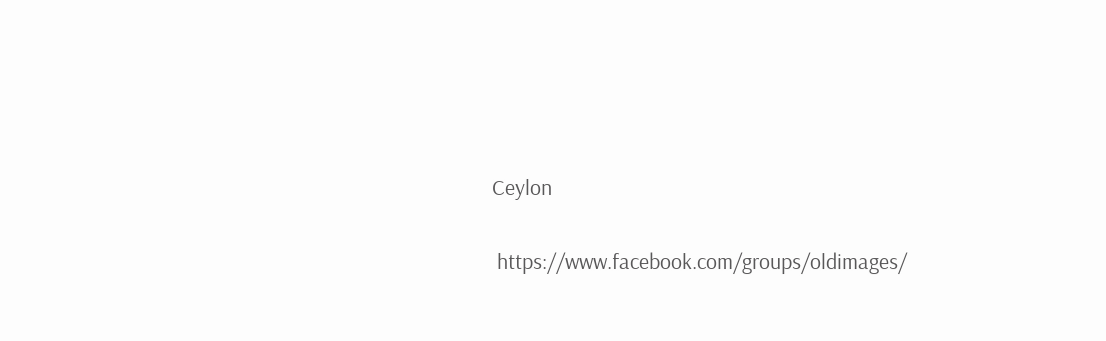Ceylon

 https://www.facebook.com/groups/oldimages/